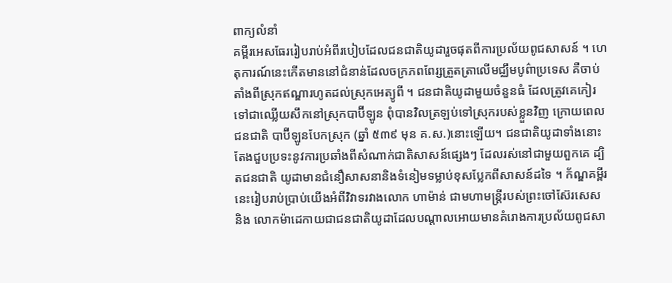ពាក្យលំនាំ
គម្ពីរអេសធែររៀបរាប់អំពីរបៀបដែលជនជាតិយូដារួចផុតពីការប្រល័យពូជសាសន៍ ។ ហេតុការណ៍នេះកើតមាននៅជំនាន់ដែលចក្រភពពែរ្សត្រួតត្រាលើមជ្ឈឹមបូព៌ាប្រទេស គឺចាប់តាំងពីស្រុកឥណ្ឌារហូតដល់ស្រុកអេត្យូពី ។ ជនជាតិយូដាមួយចំនួនធំ ដែលត្រូវគេកៀរទៅជាឈ្លើយសឹកនៅស្រុកបាប៊ីឡូន ពុំបានវិលត្រឡប់ទៅស្រុករបស់ខ្លួនវិញ ក្រោយពេលជនជាតិ បាប៊ីឡូនបែកស្រុក (ឆ្នាំ ៥៣៩ មុន គ.ស.)នោះឡើយ។ ជនជាតិយូដាទាំងនោះតែងជួបប្រទះនូវការប្រឆាំងពីសំណាក់ជាតិសាសន៍ផ្សេងៗ ដែលរស់នៅជាមួយពួកគេ ដ្បិតជនជាតិ យូដាមានជំនឿសាសនានិងទំនៀមទម្លាប់ខុសប្លែកពីសាសន៍ដទៃ ។ ក័ណ្ឌគម្ពីរនេះរៀបរាប់ប្រាប់យើងអំពីវិវាទរវាងលោក ហាម៉ាន់ ជាមហាមន្ត្រីរបស់ព្រះចៅស៊ែរសេស និង លោកម៉ាដេកាយជាជនជាតិយូដាដែលបណ្តាលអោយមានគំរោងការប្រល័យពូជសា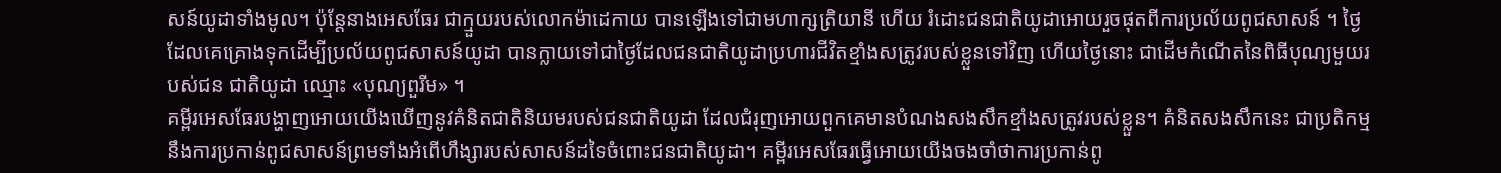សន៍យូដាទាំងមូល។ ប៉ុន្តែនាងអេសធែរ ជាក្មួយរបស់លោកម៉ាដេកាយ បានឡើងទៅជាមហាក្សត្រិយានី ហើយ រំដោះជនជាតិយូដាអោយរួចផុតពីការប្រល័យពូជសាសន៍ ។ ថ្ងៃដែលគេគ្រោងទុកដើម្បីប្រល័យពូជសាសន៍យូដា បានក្លាយទៅជាថ្ងៃដែលជនជាតិយូដាប្រហារជីវិតខ្មាំងសត្រូវរបស់ខ្លួនទៅវិញ ហើយថ្ងៃនោះ ជាដើមកំណើតនៃពិធីបុណ្យមួយរបស់ជន ជាតិយូដា ឈ្មោះ «បុណ្យពួរីម» ។
គម្ពីរអេសធែរបង្ហាញអោយយើងឃើញនូវគំនិតជាតិនិយមរបស់ជនជាតិយូដា ដែលជំរុញអោយពួកគេមានបំណងសងសឹកខ្មាំងសត្រូវរបស់ខ្លួន។ គំនិតសងសឹកនេះ ជាប្រតិកម្មនឹងការប្រកាន់ពូជសាសន៍ព្រមទាំងអំពើហឹង្សារបស់សាសន៍ដទៃចំពោះជនជាតិយូដា។ គម្ពីរអេសធែរធ្វើអោយយើងចងចាំថាការប្រកាន់ពូ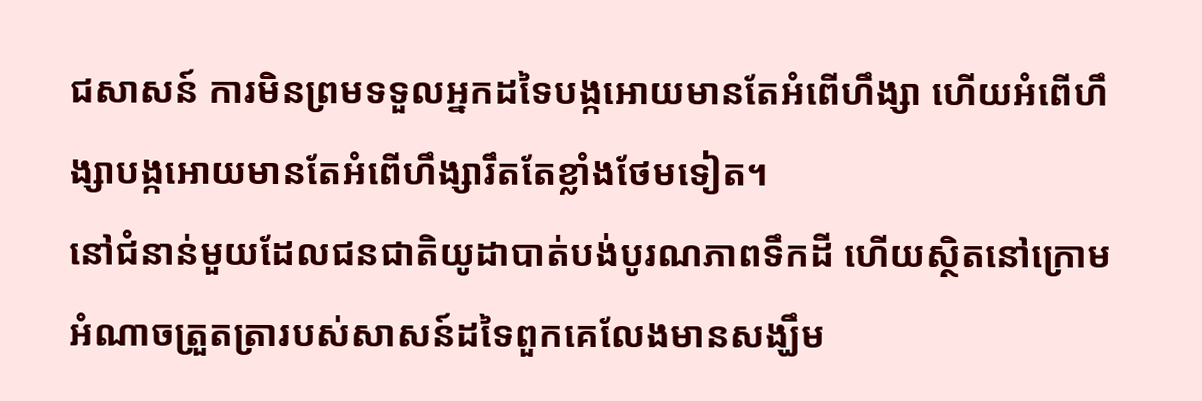ជសាសន៍ ការមិនព្រមទទួលអ្នកដទៃបង្កអោយមានតែអំពើហឹង្សា ហើយអំពើហឹង្សាបង្កអោយមានតែអំពើហឹង្សារឹតតែខ្លាំងថែមទៀត។
នៅជំនាន់មួយដែលជនជាតិយូដាបាត់បង់បូរណភាពទឹកដី ហើយស្ថិតនៅក្រោមអំណាចត្រួតត្រារបស់សាសន៍ដទៃពួកគេលែងមានសង្ឃឹម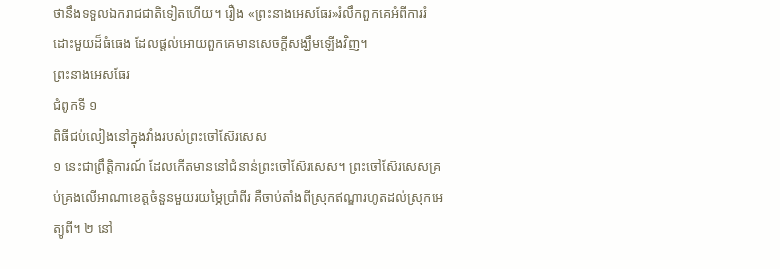ថានឹងទទួលឯករាជជាតិទៀតហើយ។ រឿង «ព្រះនាងអេសធែរ»រំលឹកពួកគេអំពីការរំដោះមួយដ៏ធំធេង ដែលផ្តល់អោយពួកគេមានសេចក្តីសង្ឃឹមឡើងវិញ។
ព្រះនាងអេសធែរ
ជំពូកទី ១
ពិធីជប់លៀងនៅក្នុងវាំងរបស់ព្រះចៅស៊ែរសេស
១ នេះជាព្រឹត្តិការណ៍ ដែលកើតមាននៅជំនាន់ព្រះចៅស៊ែរសេស។ ព្រះចៅស៊ែរសេសគ្រប់គ្រងលើអាណាខេត្តចំនួនមួយរយម្ភៃប្រាំពីរ គឺចាប់តាំងពីស្រុកឥណ្ឌារហូតដល់ស្រុកអេត្យូពី។ ២ នៅ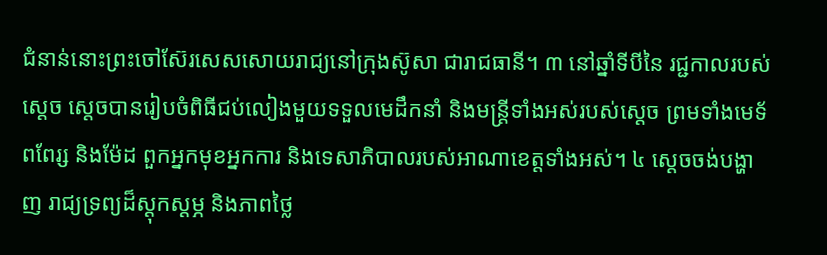ជំនាន់នោះព្រះចៅស៊ែរសេសសោយរាជ្យនៅក្រុងស៊ូសា ជារាជធានី។ ៣ នៅឆ្នាំទីបីនៃ រជ្ជកាលរបស់ស្ដេច ស្ដេចបានរៀបចំពិធីជប់លៀងមួយទទួលមេដឹកនាំ និងមន្ត្រីទាំងអស់របស់ស្ដេច ព្រមទាំងមេទ័ពពែរ្ស និងម៉ែដ ពួកអ្នកមុខអ្នកការ និងទេសាភិបាលរបស់អាណាខេត្តទាំងអស់។ ៤ ស្ដេចចង់បង្ហាញ រាជ្យទ្រព្យដ៏ស្ដុកស្ដម្ភ និងភាពថ្លៃ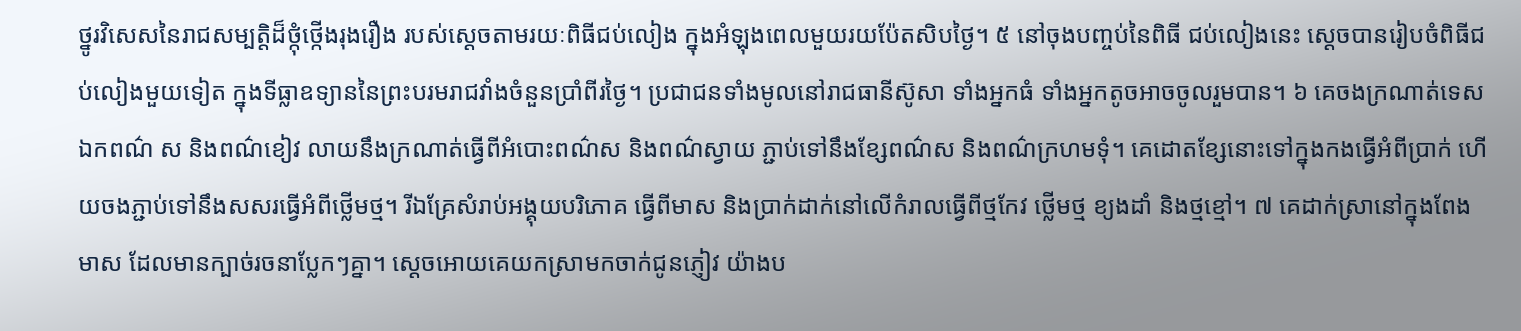ថ្នូរវិសេសនៃរាជសម្បត្តិដ៏ថ្កុំថ្កើងរុងរឿង របស់ស្ដេចតាមរយៈពិធីជប់លៀង ក្នុងអំឡុងពេលមួយរយប៉ែតសិបថ្ងៃ។ ៥ នៅចុងបញ្ចប់នៃពិធី ជប់លៀងនេះ ស្ដេចបានរៀបចំពិធីជប់លៀងមួយទៀត ក្នុងទីធ្លាឧទ្យាននៃព្រះបរមរាជវាំងចំនួនប្រាំពីរថ្ងៃ។ ប្រជាជនទាំងមូលនៅរាជធានីស៊ូសា ទាំងអ្នកធំ ទាំងអ្នកតូចអាចចូលរួមបាន។ ៦ គេចងក្រណាត់ទេសឯកពណ៌ ស និងពណ៌ខៀវ លាយនឹងក្រណាត់ធ្វើពីអំបោះពណ៌ស និងពណ៌ស្វាយ ភ្ជាប់ទៅនឹងខ្សែពណ៌ស និងពណ៌ក្រហមទុំ។ គេដោតខ្សែនោះទៅក្នុងកងធ្វើអំពីប្រាក់ ហើយចងភ្ជាប់ទៅនឹងសសរធ្វើអំពីថ្លើមថ្ម។ រីឯគ្រែសំរាប់អង្គុយបរិភោគ ធ្វើពីមាស និងប្រាក់ដាក់នៅលើកំរាលធ្វើពីថ្មកែវ ថ្លើមថ្ម ខ្យងដាំ និងថ្មខ្មៅ។ ៧ គេដាក់ស្រានៅក្នុងពែងមាស ដែលមានក្បាច់រចនាប្លែកៗគ្នា។ ស្ដេចអោយគេយកស្រាមកចាក់ជូនភ្ញៀវ យ៉ាងប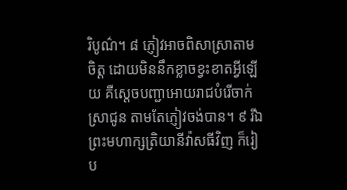រិបូណ៌។ ៨ ភ្ញៀវអាចពិសាស្រាតាម ចិត្ត ដោយមិននឹកខ្លាចខ្វះខាតអ្វីឡើយ គឺស្ដេចបញ្ជាអោយរាជបំរើចាក់ស្រាជូន តាមតែភ្ញៀវចង់បាន។ ៩ រីឯព្រះមហាក្សត្រិយានីវ៉ាសធីវិញ ក៏រៀប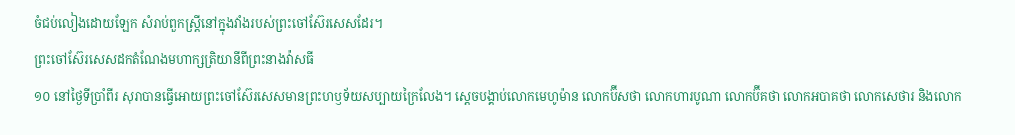ចំជប់លៀងដោយឡែក សំរាប់ពួកស្ត្រីនៅក្នុងវាំងរបស់ព្រះចៅស៊ែរសេសដែរ។
ព្រះចៅស៊ែរសេសដកតំណែងមហាក្សត្រិយានីពីព្រះនាងវ៉ាសធី
១០ នៅថ្ងៃទីប្រាំពីរ សុរាបានធ្វើអោយព្រះចៅស៊ែរសេសមានព្រះហឫទ័យសប្បាយក្រៃលែង។ ស្ដេចបង្គាប់លោកមេហូម៉ាន លោកប៊ីសថា លោកហារបូណា លោកប៊ីគថា លោកអបាគថា លោកសេថារ និងលោក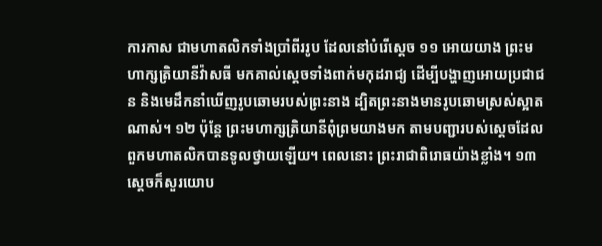ការកាស ជាមហាតលិកទាំងប្រាំពីររូប ដែលនៅបំរើស្ដេច ១១ អោយយាង ព្រះមហាក្សត្រិយានីវ៉ាសធី មកគាល់ស្ដេចទាំងពាក់មកុដរាជ្យ ដើម្បីបង្ហាញអោយប្រជាជន និងមេដឹកនាំឃើញរូបឆោមរបស់ព្រះនាង ដ្បិតព្រះនាងមានរូបឆោមស្រស់ស្អាតណាស់។ ១២ ប៉ុន្តែ ព្រះមហាក្សត្រិយានីពុំព្រមយាងមក តាមបញ្ជារបស់ស្ដេចដែលពួកមហាតលិកបានទូលថ្វាយឡើយ។ ពេលនោះ ព្រះរាជាពិរោធយ៉ាងខ្លាំង។ ១៣ ស្ដេចក៏សួរយោប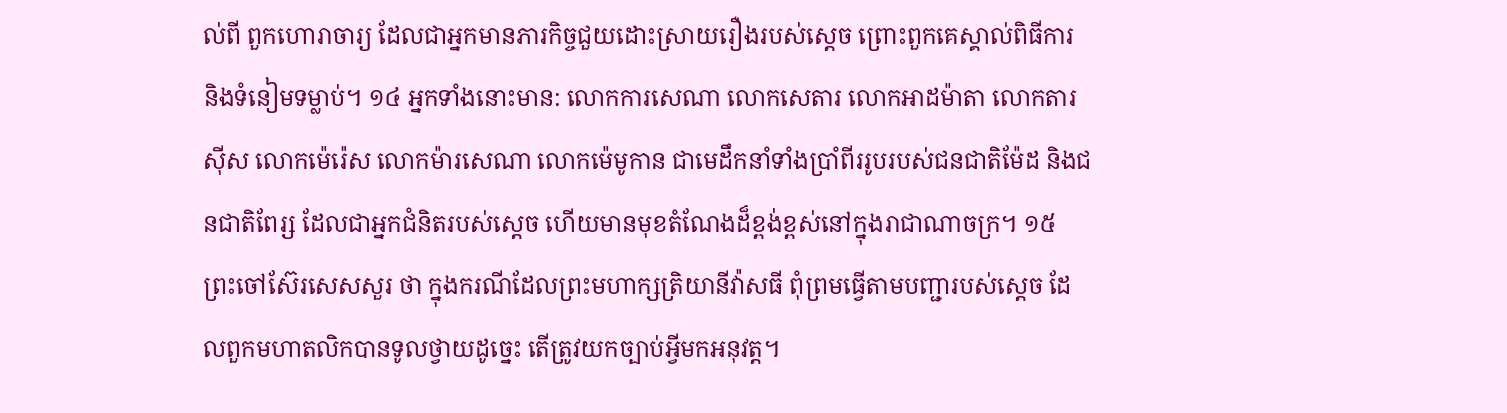ល់ពី ពួកហោរាចារ្យ ដែលជាអ្នកមានភារកិច្ចជួយដោះស្រាយរឿងរបស់ស្ដេច ព្រោះពួកគេស្គាល់ពិធីការ និងទំនៀមទម្លាប់។ ១៤ អ្នកទាំងនោះមាន: លោកការសេណា លោកសេតារ លោកអាដម៉ាតា លោកតារស៊ីស លោកម៉េរ៉េស លោកម៉ារសេណា លោកម៉េមូកាន ជាមេដឹកនាំទាំងប្រាំពីររូបរបស់ជនជាតិម៉ែដ និងជនជាតិពែរ្ស ដែលជាអ្នកជំនិតរបស់ស្ដេច ហើយមានមុខតំណែងដ៏ខ្ពង់ខ្ពស់នៅក្នុងរាជាណាចក្រ។ ១៥ ព្រះចៅស៊ែរសេសសួរ ថា ក្នុងករណីដែលព្រះមហាក្សត្រិយានីវ៉ាសធី ពុំព្រមធ្វើតាមបញ្ជារបស់ស្ដេច ដែលពួកមហាតលិកបានទូលថ្វាយដូច្នេះ តើត្រូវយកច្បាប់អ្វីមកអនុវត្ត។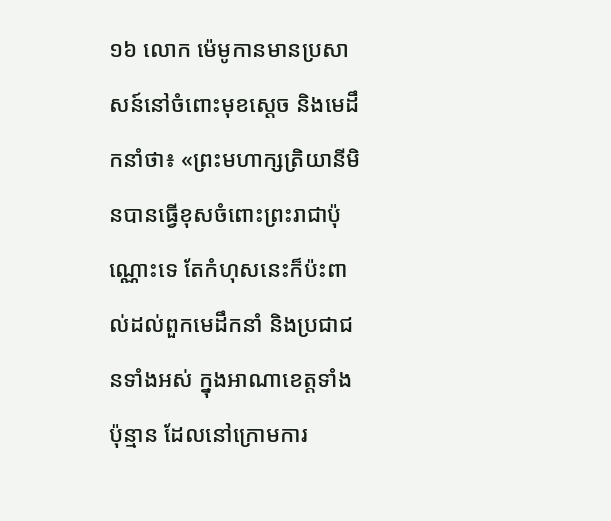១៦ លោក ម៉េមូកានមានប្រសាសន៍នៅចំពោះមុខស្ដេច និងមេដឹកនាំថា៖ «ព្រះមហាក្សត្រិយានីមិនបានធ្វើខុសចំពោះព្រះរាជាប៉ុណ្ណោះទេ តែកំហុសនេះក៏ប៉ះពាល់ដល់ពួកមេដឹកនាំ និងប្រជាជនទាំងអស់ ក្នុងអាណាខេត្តទាំងប៉ុន្មាន ដែលនៅក្រោមការ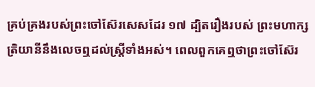គ្រប់គ្រងរបស់ព្រះចៅស៊ែរសេសដែរ ១៧ ដ្បិតរឿងរបស់ ព្រះមហាក្សត្រិយានីនឹងលេចឮដល់ស្ត្រីទាំងអស់។ ពេលពួកគេឮថាព្រះចៅស៊ែរ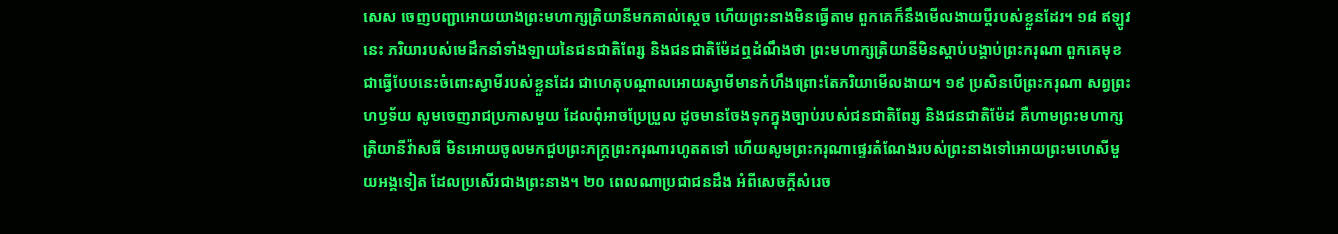សេស ចេញបញ្ជាអោយយាងព្រះមហាក្សត្រិយានីមកគាល់ស្ដេច ហើយព្រះនាងមិនធ្វើតាម ពួកគេក៏នឹងមើលងាយប្ដីរបស់ខ្លួនដែរ។ ១៨ ឥឡូវនេះ ភរិយារបស់មេដឹកនាំទាំងឡាយនៃជនជាតិពែរ្ស និងជនជាតិម៉ែដឮដំណឹងថា ព្រះមហាក្សត្រិយានីមិនស្ដាប់បង្គាប់ព្រះករុណា ពួកគេមុខជាធ្វើបែបនេះចំពោះស្វាមីរបស់ខ្លួនដែរ ជាហេតុបណ្ដាលអោយស្វាមីមានកំហឹងព្រោះតែភរិយាមើលងាយ។ ១៩ ប្រសិនបើព្រះករុណា សព្វព្រះហឫទ័យ សូមចេញរាជប្រកាសមួយ ដែលពុំអាចប្រែប្រួល ដូចមានចែងទុកក្នុងច្បាប់របស់ជនជាតិពែរ្ស និងជនជាតិម៉ែដ គឺហាមព្រះមហាក្សត្រិយានីវ៉ាសធី មិនអោយចូលមកជួបព្រះភក្ត្រព្រះករុណារហូតតទៅ ហើយសូមព្រះករុណាផ្ទេរតំណែងរបស់ព្រះនាងទៅអោយព្រះមហេសីមួយអង្គទៀត ដែលប្រសើរជាងព្រះនាង។ ២០ ពេលណាប្រជាជនដឹង អំពីសេចក្ដីសំរេច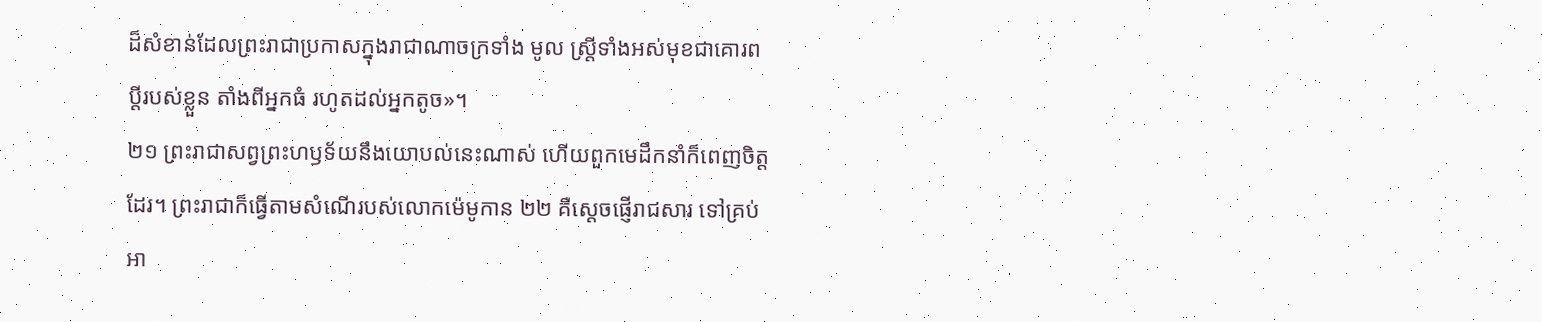ដ៏សំខាន់ដែលព្រះរាជាប្រកាសក្នុងរាជាណាចក្រទាំង មូល ស្ត្រីទាំងអស់មុខជាគោរពប្ដីរបស់ខ្លួន តាំងពីអ្នកធំ រហូតដល់អ្នកតូច»។
២១ ព្រះរាជាសព្វព្រះហឫទ័យនឹងយោបល់នេះណាស់ ហើយពួកមេដឹកនាំក៏ពេញចិត្តដែរ។ ព្រះរាជាក៏ធ្វើតាមសំណើរបស់លោកម៉េមូកាន ២២ គឺស្ដេចផ្ញើរាជសារ ទៅគ្រប់អា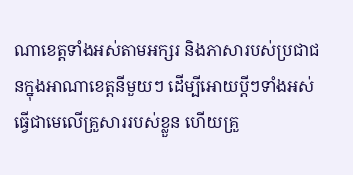ណាខេត្តទាំងអស់តាមអក្សរ និងភាសារបស់ប្រជាជនក្នុងអាណាខេត្តនីមួយៗ ដើម្បីអោយប្ដីៗទាំងអស់ ធ្វើជាមេលើគ្រួសាររបស់ខ្លួន ហើយគ្រួ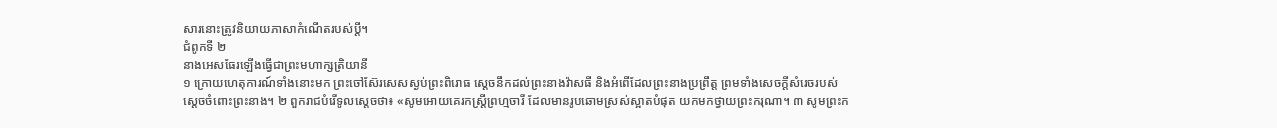សារនោះត្រូវនិយាយភាសាកំណើតរបស់ប្ដី។
ជំពូកទី ២
នាងអេសធែរឡើងធ្វើជាព្រះមហាក្សត្រិយានី
១ ក្រោយហេតុការណ៍ទាំងនោះមក ព្រះចៅស៊ែរសេសស្ងប់ព្រះពិរោធ ស្ដេចនឹកដល់ព្រះនាងវ៉ាសធី និងអំពើដែលព្រះនាងប្រព្រឹត្ត ព្រមទាំងសេចក្ដីសំរេចរបស់ស្ដេចចំពោះព្រះនាង។ ២ ពួករាជបំរើទូលស្ដេចថា៖ «សូមអោយគេរកស្ត្រីព្រហ្មចារី ដែលមានរូបឆោមស្រស់ស្អាតបំផុត យកមកថ្វាយព្រះករុណា។ ៣ សូមព្រះក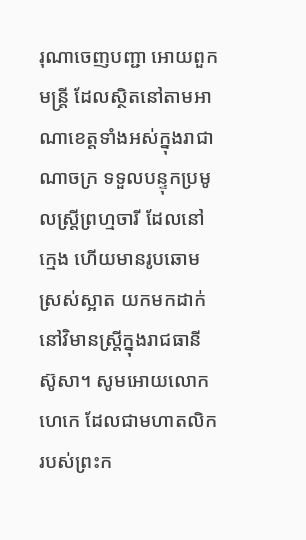រុណាចេញបញ្ជា អោយពួកមន្ត្រី ដែលស្ថិតនៅតាមអាណាខេត្តទាំងអស់ក្នុងរាជាណាចក្រ ទទួលបន្ទុកប្រមូលស្ត្រីព្រហ្មចារី ដែលនៅក្មេង ហើយមានរូបឆោមស្រស់ស្អាត យកមកដាក់នៅវិមានស្ត្រីក្នុងរាជធានីស៊ូសា។ សូមអោយលោកហេកេ ដែលជាមហាតលិករបស់ព្រះក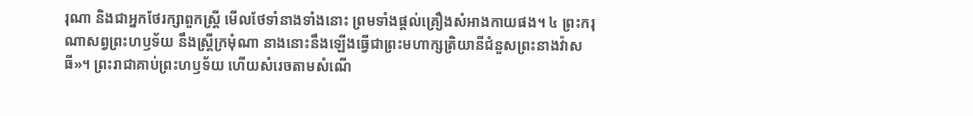រុណា និងជាអ្នកថែរក្សាពួកស្ត្រី មើលថែទាំនាងទាំងនោះ ព្រមទាំងផ្ដល់គ្រឿងសំអាងកាយផង។ ៤ ព្រះករុណាសព្វព្រះហឫទ័យ នឹងស្ត្រីក្រមុំណា នាងនោះនឹងឡើងធ្វើជាព្រះមហាក្សត្រិយានីជំនួសព្រះនាងវ៉ាសធី»។ ព្រះរាជាគាប់ព្រះហឫទ័យ ហើយសំរេចតាមសំណើ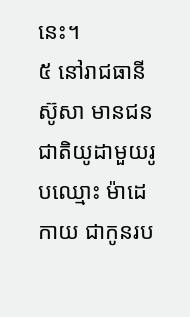នេះ។
៥ នៅរាជធានីស៊ូសា មានជនជាតិយូដាមួយរូបឈ្មោះ ម៉ាដេកាយ ជាកូនរប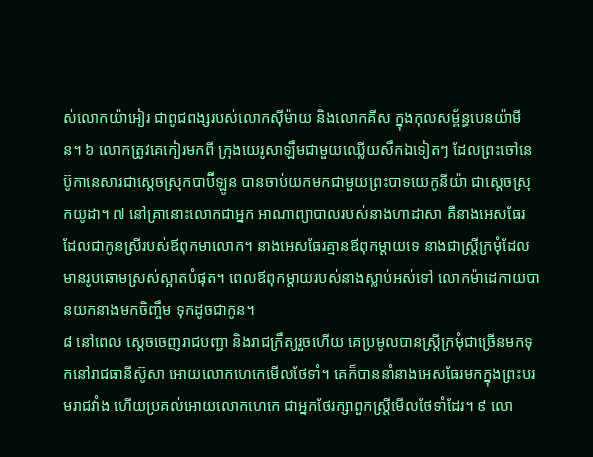ស់លោកយ៉ាអៀរ ជាពូជពង្សរបស់លោកស៊ីម៉ាយ និងលោកគីស ក្នុងកុលសម្ព័ន្ធបេនយ៉ាមីន។ ៦ លោកត្រូវគេកៀរមកពី ក្រុងយេរូសាឡឹមជាមួយឈ្លើយសឹកឯទៀតៗ ដែលព្រះចៅនេប៊ូកានេសារជាស្ដេចស្រុកបាប៊ីឡូន បានចាប់យកមកជាមួយព្រះបាទយេកូនីយ៉ា ជាស្ដេចស្រុកយូដា។ ៧ នៅគ្រានោះលោកជាអ្នក អាណាព្យាបាលរបស់នាងហាដាសា គឺនាងអេសធែរ ដែលជាកូនស្រីរបស់ឪពុកមាលោក។ នាងអេសធែរគ្មានឪពុកម្ដាយទេ នាងជាស្ត្រីក្រមុំដែលមានរូបឆោមស្រស់ស្អាតបំផុត។ ពេលឪពុកម្ដាយរបស់នាងស្លាប់អស់ទៅ លោកម៉ាដេកាយបានយកនាងមកចិញ្ចឹម ទុកដូចជាកូន។
៨ នៅពេល ស្ដេចចេញរាជបញ្ជា និងរាជក្រឹត្យរួចហើយ គេប្រមូលបានស្ត្រីក្រមុំជាច្រើនមកទុកនៅរាជធានីស៊ូសា អោយលោកហេកេមើលថែទាំ។ គេក៏បាននាំនាងអេសធែរមកក្នុងព្រះបរមរាជវាំង ហើយប្រគល់អោយលោកហេកេ ជាអ្នកថែរក្សាពួកស្ត្រីមើលថែទាំដែរ។ ៩ លោ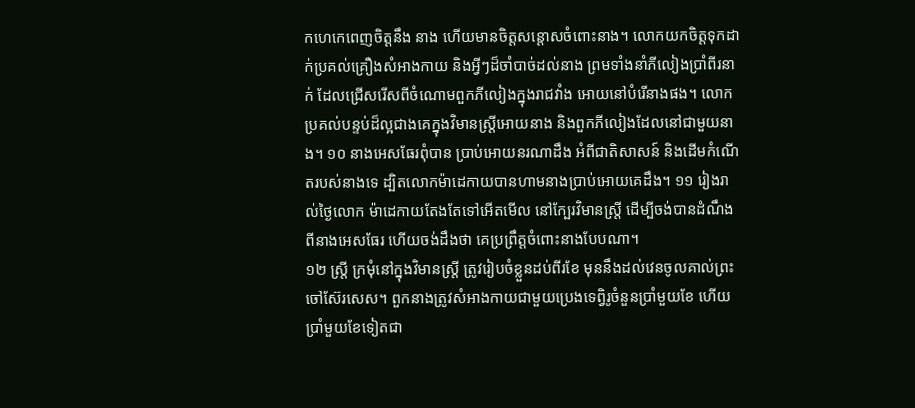កហេកេពេញចិត្តនឹង នាង ហើយមានចិត្តសន្ដោសចំពោះនាង។ លោកយកចិត្តទុកដាក់ប្រគល់គ្រឿងសំអាងកាយ និងអ្វីៗដ៏ចាំបាច់ដល់នាង ព្រមទាំងនាំភីលៀងប្រាំពីរនាក់ ដែលជ្រើសរើសពីចំណោមពួកភីលៀងក្នុងរាជវាំង អោយនៅបំរើនាងផង។ លោកប្រគល់បន្ទប់ដ៏ល្អជាងគេក្នុងវិមានស្ត្រីអោយនាង និងពួកភីលៀងដែលនៅជាមួយនាង។ ១០ នាងអេសធែរពុំបាន ប្រាប់អោយនរណាដឹង អំពីជាតិសាសន៍ និងដើមកំណើតរបស់នាងទេ ដ្បិតលោកម៉ាដេកាយបានហាមនាងប្រាប់អោយគេដឹង។ ១១ រៀងរាល់ថ្ងៃលោក ម៉ាដេកាយតែងតែទៅអើតមើល នៅក្បែរវិមានស្ត្រី ដើម្បីចង់បានដំណឹងពីនាងអេសធែរ ហើយចង់ដឹងថា គេប្រព្រឹត្តចំពោះនាងបែបណា។
១២ ស្ត្រី ក្រមុំនៅក្នុងវិមានស្ត្រី ត្រូវរៀបចំខ្លួនដប់ពីរខែ មុននឹងដល់វេនចូលគាល់ព្រះចៅស៊ែរសេស។ ពួកនាងត្រូវសំអាងកាយជាមួយប្រេងទេព្វិរូចំនួនប្រាំមួយខែ ហើយប្រាំមួយខែទៀតជា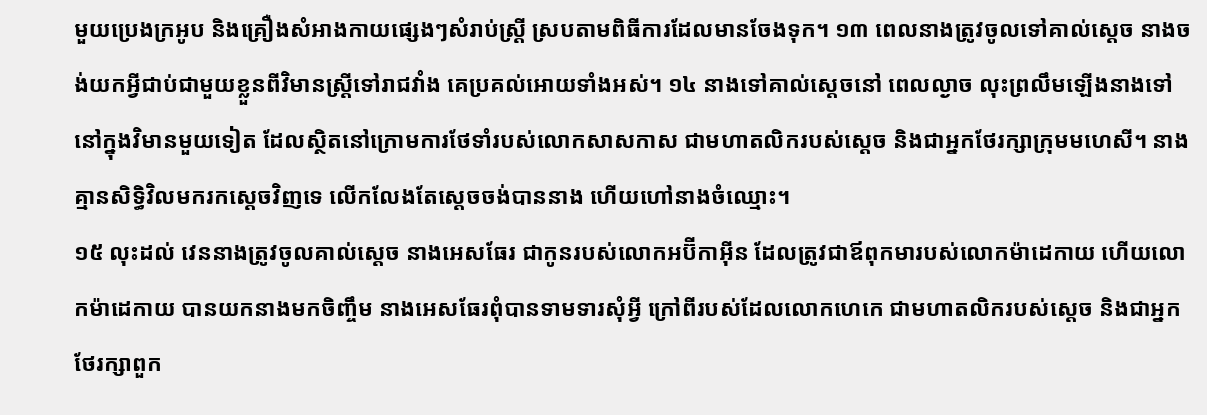មួយប្រេងក្រអូប និងគ្រឿងសំអាងកាយផ្សេងៗសំរាប់ស្ត្រី ស្របតាមពិធីការដែលមានចែងទុក។ ១៣ ពេលនាងត្រូវចូលទៅគាល់ស្ដេច នាងចង់យកអ្វីជាប់ជាមួយខ្លួនពីវិមានស្ត្រីទៅរាជវាំង គេប្រគល់អោយទាំងអស់។ ១៤ នាងទៅគាល់ស្ដេចនៅ ពេលល្ងាច លុះព្រលឹមឡើងនាងទៅនៅក្នុងវិមានមួយទៀត ដែលស្ថិតនៅក្រោមការថែទាំរបស់លោកសាសកាស ជាមហាតលិករបស់ស្ដេច និងជាអ្នកថែរក្សាក្រុមមហេសី។ នាងគ្មានសិទ្ធិវិលមករកស្ដេចវិញទេ លើកលែងតែស្ដេចចង់បាននាង ហើយហៅនាងចំឈ្មោះ។
១៥ លុះដល់ វេននាងត្រូវចូលគាល់ស្ដេច នាងអេសធែរ ជាកូនរបស់លោកអប៊ីកាអ៊ីន ដែលត្រូវជាឪពុកមារបស់លោកម៉ាដេកាយ ហើយលោកម៉ាដេកាយ បានយកនាងមកចិញ្ចឹម នាងអេសធែរពុំបានទាមទារសុំអ្វី ក្រៅពីរបស់ដែលលោកហេកេ ជាមហាតលិករបស់ស្ដេច និងជាអ្នកថែរក្សាពួក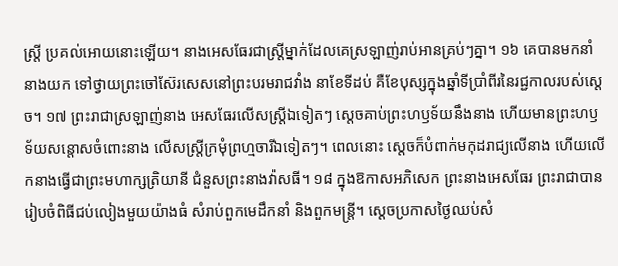ស្ត្រី ប្រគល់អោយនោះឡើយ។ នាងអេសធែរជាស្ត្រីម្នាក់ដែលគេស្រឡាញ់រាប់អានគ្រប់ៗគ្នា។ ១៦ គេបានមកនាំនាងយក ទៅថ្វាយព្រះចៅស៊ែរសេសនៅព្រះបរមរាជវាំង នាខែទីដប់ គឺខែបុស្សក្នុងឆ្នាំទីប្រាំពីរនៃរជ្ជកាលរបស់ស្ដេច។ ១៧ ព្រះរាជាស្រឡាញ់នាង អេសធែរលើសស្ត្រីឯទៀតៗ ស្ដេចគាប់ព្រះហឫទ័យនឹងនាង ហើយមានព្រះហឫទ័យសន្ដោសចំពោះនាង លើសស្ត្រីក្រមុំព្រហ្មចារីឯទៀតៗ។ ពេលនោះ ស្ដេចក៏បំពាក់មកុដរាជ្យលើនាង ហើយលើកនាងធ្វើជាព្រះមហាក្សត្រិយានី ជំនួសព្រះនាងវ៉ាសធី។ ១៨ ក្នុងឱកាសអភិសេក ព្រះនាងអេសធែរ ព្រះរាជាបានរៀបចំពិធីជប់លៀងមួយយ៉ាងធំ សំរាប់ពួកមេដឹកនាំ និងពួកមន្ត្រី។ ស្ដេចប្រកាសថ្ងៃឈប់សំ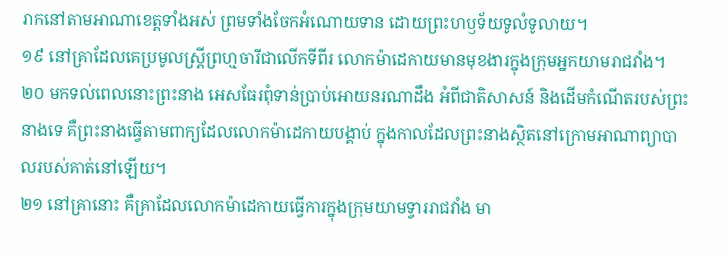រាកនៅតាមអាណាខេត្តទាំងអស់ ព្រមទាំងចែកអំណោយទាន ដោយព្រះហឫទ័យទូលំទូលាយ។
១៩ នៅគ្រាដែលគេប្រមូលស្ត្រីព្រហ្មចារីជាលើកទីពីរ លោកម៉ាដេកាយមានមុខងារក្នុងក្រុមអ្នកយាមរាជវាំង។ ២០ មកទល់ពេលនោះព្រះនាង អេសធែរពុំទាន់ប្រាប់អោយនរណាដឹង អំពីជាតិសាសន៍ និងដើមកំណើតរបស់ព្រះនាងទេ គឺព្រះនាងធ្វើតាមពាក្យដែលលោកម៉ាដេកាយបង្គាប់ ក្នុងកាលដែលព្រះនាងស្ថិតនៅក្រោមអាណាព្យាបាលរបស់គាត់នៅឡើយ។
២១ នៅគ្រានោះ គឺគ្រាដែលលោកម៉ាដេកាយធ្វើការក្នុងក្រុមយាមទ្វាររាជវាំង មា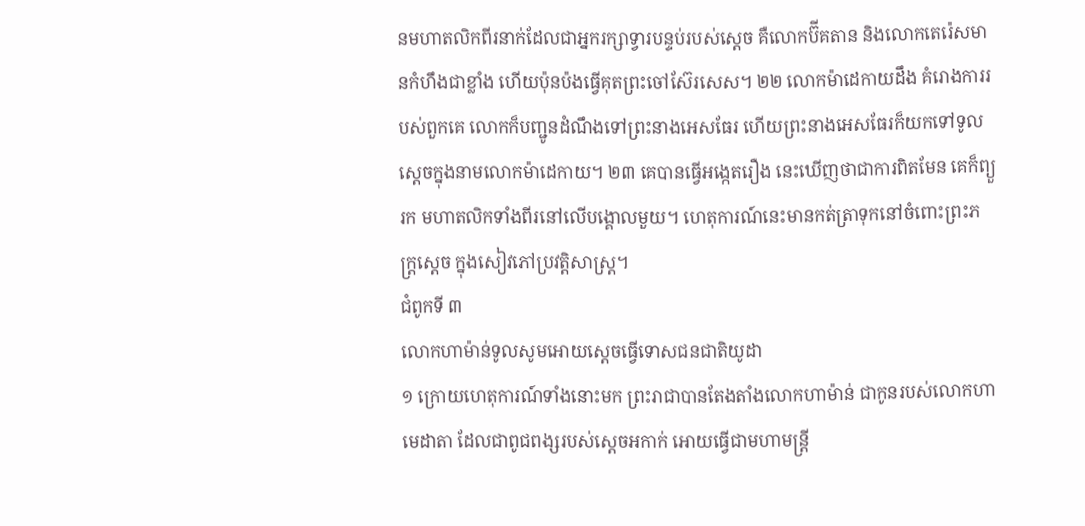នមហាតលិកពីរនាក់ដែលជាអ្នករក្សាទ្វារបន្ទប់របស់ស្ដេច គឺលោកប៊ីគតាន និងលោកតេរ៉េសមានកំហឹងជាខ្លាំង ហើយប៉ុនប៉ងធ្វើគុតព្រះចៅស៊ែរសេស។ ២២ លោកម៉ាដេកាយដឹង គំរោងការរបស់ពួកគេ លោកក៏បញ្ជូនដំណឹងទៅព្រះនាងអេសធែរ ហើយព្រះនាងអេសធែរក៏យកទៅទូលស្ដេចក្នុងនាមលោកម៉ាដេកាយ។ ២៣ គេបានធ្វើអង្កេតរឿង នេះឃើញថាជាការពិតមែន គេក៏ព្យួរក មហាតលិកទាំងពីរនៅលើបង្គោលមួយ។ ហេតុការណ៍នេះមានកត់ត្រាទុកនៅចំពោះព្រះភក្ត្រស្ដេច ក្នុងសៀវភៅប្រវត្តិសាស្ត្រ។
ជំពូកទី ៣
លោកហាម៉ាន់ទូលសូមអោយស្ដេចធ្វើទោសជនជាតិយូដា
១ ក្រោយហេតុការណ៍ទាំងនោះមក ព្រះរាជាបានតែងតាំងលោកហាម៉ាន់ ជាកូនរបស់លោកហាមេដាតា ដែលជាពូជពង្សរបស់ស្ដេចអកាក់ អោយធ្វើជាមហាមន្ត្រី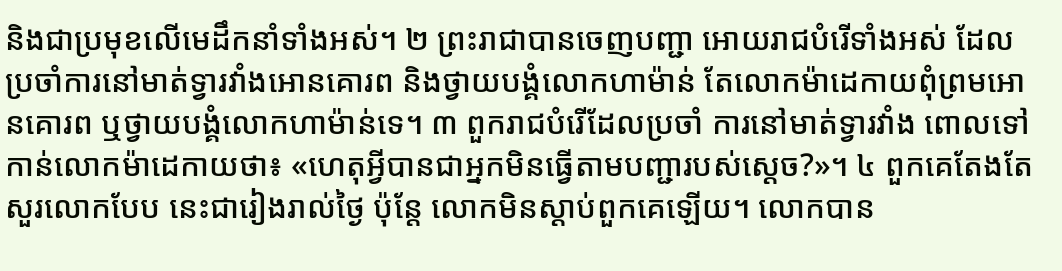និងជាប្រមុខលើមេដឹកនាំទាំងអស់។ ២ ព្រះរាជាបានចេញបញ្ជា អោយរាជបំរើទាំងអស់ ដែលប្រចាំការនៅមាត់ទ្វារវាំងអោនគោរព និងថ្វាយបង្គំលោកហាម៉ាន់ តែលោកម៉ាដេកាយពុំព្រមអោនគោរព ឬថ្វាយបង្គំលោកហាម៉ាន់ទេ។ ៣ ពួករាជបំរើដែលប្រចាំ ការនៅមាត់ទ្វារវាំង ពោលទៅកាន់លោកម៉ាដេកាយថា៖ «ហេតុអ្វីបានជាអ្នកមិនធ្វើតាមបញ្ជារបស់ស្ដេច?»។ ៤ ពួកគេតែងតែសួរលោកបែប នេះជារៀងរាល់ថ្ងៃ ប៉ុន្តែ លោកមិនស្ដាប់ពួកគេឡើយ។ លោកបាន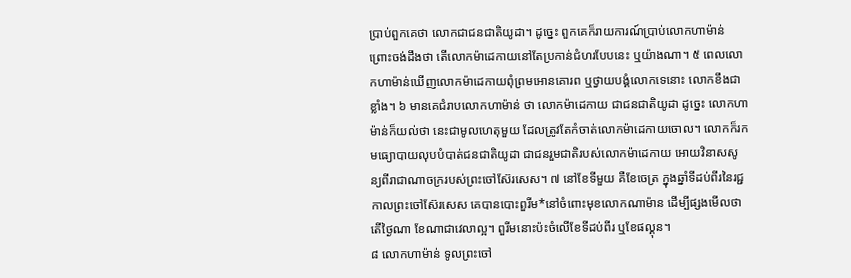ប្រាប់ពួកគេថា លោកជាជនជាតិយូដា។ ដូច្នេះ ពួកគេក៏រាយការណ៍ប្រាប់លោកហាម៉ាន់ ព្រោះចង់ដឹងថា តើលោកម៉ាដេកាយនៅតែប្រកាន់ជំហរបែបនេះ ឬយ៉ាងណា។ ៥ ពេលលោកហាម៉ាន់ឃើញលោកម៉ាដេកាយពុំព្រមអោនគោរព ឬថ្វាយបង្គំលោកទេនោះ លោកខឹងជាខ្លាំង។ ៦ មានគេជំរាបលោកហាម៉ាន់ ថា លោកម៉ាដេកាយ ជាជនជាតិយូដា ដូច្នេះ លោកហាម៉ាន់ក៏យល់ថា នេះជាមូលហេតុមួយ ដែលត្រូវតែកំចាត់លោកម៉ាដេកាយចោល។ លោកក៏រកមធ្យោបាយលុបបំបាត់ជនជាតិយូដា ជាជនរួមជាតិរបស់លោកម៉ាដេកាយ អោយវិនាសសូន្យពីរាជាណាចក្ររបស់ព្រះចៅស៊ែរសេស។ ៧ នៅខែទីមួយ គឺខែចេត្រ ក្នុងឆ្នាំទីដប់ពីរនៃរជ្ជកាលព្រះចៅស៊ែរសេស គេបានបោះពួរីម*នៅចំពោះមុខលោកណាម៉ាន ដើម្បីផ្សងមើលថា តើថ្ងៃណា ខែណាជាវេលាល្អ។ ពួរីមនោះប៉ះចំលើខែទីដប់ពីរ ឬខែផល្គុន។
៨ លោកហាម៉ាន់ ទូលព្រះចៅ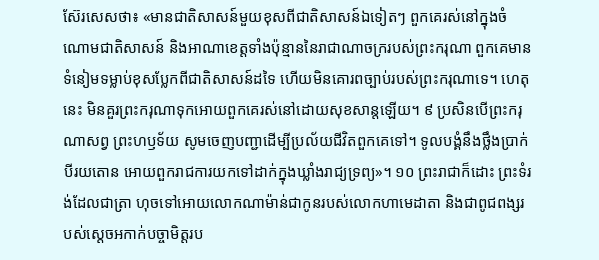ស៊ែរសេសថា៖ «មានជាតិសាសន៍មួយខុសពីជាតិសាសន៍ឯទៀតៗ ពួកគេរស់នៅក្នុងចំណោមជាតិសាសន៍ និងអាណាខេត្តទាំងប៉ុន្មាននៃរាជាណាចក្ររបស់ព្រះករុណា ពួកគេមានទំនៀមទម្លាប់ខុសប្លែកពីជាតិសាសន៍ដទៃ ហើយមិនគោរពច្បាប់របស់ព្រះករុណាទេ។ ហេតុនេះ មិនគួរព្រះករុណាទុកអោយពួកគេរស់នៅដោយសុខសាន្តឡើយ។ ៩ ប្រសិនបើព្រះករុណាសព្វ ព្រះហឫទ័យ សូមចេញបញ្ជាដើម្បីប្រល័យជីវិតពួកគេទៅ។ ទូលបង្គំនឹងថ្លឹងប្រាក់បីរយតោន អោយពួករាជការយកទៅដាក់ក្នុងឃ្លាំងរាជ្យទ្រព្យ»។ ១០ ព្រះរាជាក៏ដោះ ព្រះទំរង់ដែលជាត្រា ហុចទៅអោយលោកណាម៉ាន់ជាកូនរបស់លោកហាមេដាតា និងជាពូជពង្សរបស់ស្ដេចអកាក់បច្ចាមិត្តរប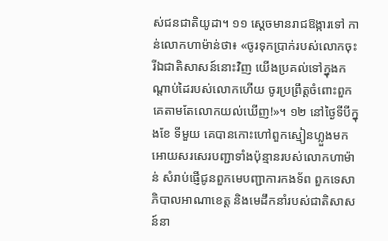ស់ជនជាតិយូដា។ ១១ ស្ដេចមានរាជឱង្ការទៅ កាន់លោកហាម៉ាន់ថា៖ «ចូរទុកប្រាក់របស់លោកចុះ រីឯជាតិសាសន៍នោះវិញ យើងប្រគល់ទៅក្នុងកណ្ដាប់ដៃរបស់លោកហើយ ចូរប្រព្រឹត្តចំពោះពួកគេតាមតែលោកយល់ឃើញ!»។ ១២ នៅថ្ងៃទីបីក្នុងខែ ទីមួយ គេបានកោះហៅពួកស្មៀនហ្លួងមក អោយសរសេរបញ្ជាទាំងប៉ុន្មានរបស់លោកហាម៉ាន់ សំរាប់ផ្ញើជូនពួកមេបញ្ជាការកងទ័ព ពួកទេសាភិបាលអាណាខេត្ត និងមេដឹកនាំរបស់ជាតិសាសន៍នា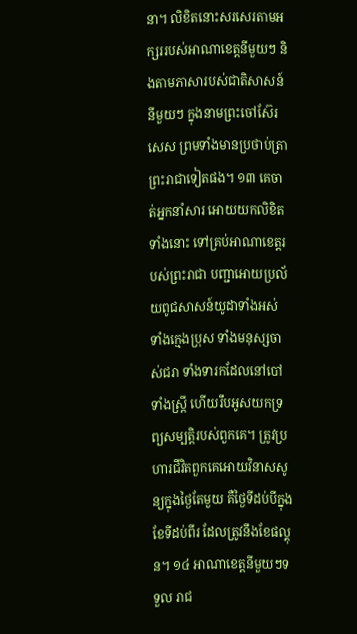នា។ លិខិតនោះសរសេរតាមអក្សររបស់អាណាខេត្តនីមួយៗ និងតាមភាសារបស់ជាតិសាសន៍នីមួយៗ ក្នុងនាមព្រះចៅស៊ែរសេស ព្រមទាំងមានប្រថាប់ត្រាព្រះរាជាទៀតផង។ ១៣ គេចាត់អ្នកនាំសារ អោយយកលិខិតទាំងនោះ ទៅគ្រប់អាណាខេត្តរបស់ព្រះរាជា បញ្ជាអោយប្រល័យពូជសាសន៍យូដាទាំងអស់ ទាំងក្មេងប្រុស ទាំងមនុស្សចាស់ជរា ទាំងទារកដែលនៅបៅ ទាំងស្ត្រី ហើយរឹបអូសយកទ្រព្យសម្បត្តិរបស់ពួកគេ។ ត្រូវប្រហារជីវិតពួកគេអោយវិនាសសូន្យក្នុងថ្ងៃតែមួយ គឺថ្ងៃទីដប់បីក្នុងខែទីដប់ពីរ ដែលត្រូវនឹងខែផល្គុន។ ១៤ អាណាខេត្តនីមួយៗទទួល រាជ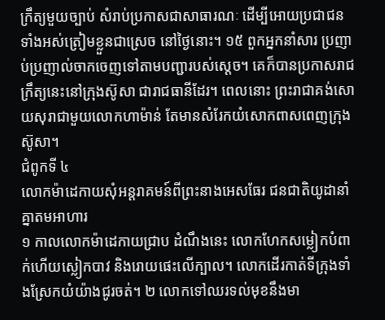ក្រឹត្យមួយច្បាប់ សំរាប់ប្រកាសជាសាធារណៈ ដើម្បីអោយប្រជាជនទាំងអស់ត្រៀមខ្លួនជាស្រេច នៅថ្ងៃនោះ។ ១៥ ពួកអ្នកនាំសារ ប្រញាប់ប្រញាល់ចាកចេញទៅតាមបញ្ជារបស់ស្ដេច។ គេក៏បានប្រកាសរាជក្រឹត្យនេះនៅក្រុងស៊ូសា ជារាជធានីដែរ។ ពេលនោះ ព្រះរាជាគង់សោយសុរាជាមួយលោកហាម៉ាន់ តែមានសំរែកយំសោកពាសពេញក្រុងស៊ូសា។
ជំពូកទី ៤
លោកម៉ាដេកាយសុំអន្តរាគមន៍ពីព្រះនាងអេសធែរ ជនជាតិយូដានាំគ្នាតមអាហារ
១ កាលលោកម៉ាដេកាយជ្រាប ដំណឹងនេះ លោកហែកសម្លៀកបំពាក់ហើយស្លៀកបាវ និងរោយផេះលើក្បាល។ លោកដើរកាត់ទីក្រុងទាំងស្រែកយំយ៉ាងជូរចត់។ ២ លោកទៅឈរទល់មុខនឹងមា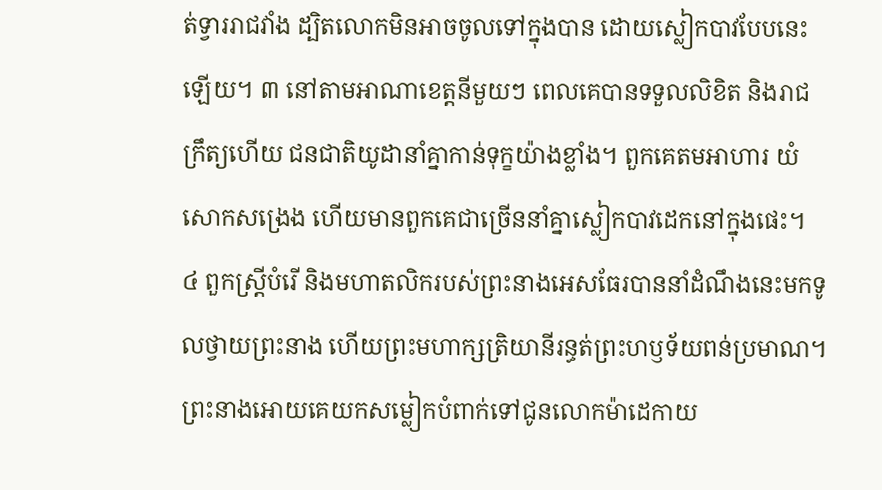ត់ទ្វាររាជវាំង ដ្បិតលោកមិនអាចចូលទៅក្នុងបាន ដោយស្លៀកបាវបែបនេះឡើយ។ ៣ នៅតាមអាណាខេត្តនីមួយៗ ពេលគេបានទទួលលិខិត និងរាជក្រឹត្យហើយ ជនជាតិយូដានាំគ្នាកាន់ទុក្ខយ៉ាងខ្លាំង។ ពួកគេតមអាហារ យំសោកសង្រេង ហើយមានពួកគេជាច្រើននាំគ្នាស្លៀកបាវដេកនៅក្នុងផេះ។
៤ ពួកស្ត្រីបំរើ និងមហាតលិករបស់ព្រះនាងអេសធែរបាននាំដំណឹងនេះមកទូលថ្វាយព្រះនាង ហើយព្រះមហាក្សត្រិយានីរន្ធត់ព្រះហឫទ័យពន់ប្រមាណ។ ព្រះនាងអោយគេយកសម្លៀកបំពាក់ទៅជូនលោកម៉ាដេកាយ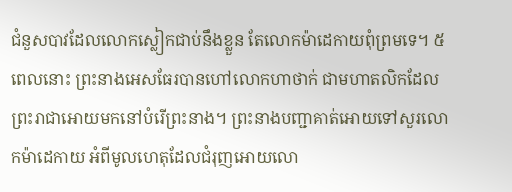ជំនួសបាវដែលលោកស្លៀកជាប់នឹងខ្លួន តែលោកម៉ាដេកាយពុំព្រមទេ។ ៥ ពេលនោះ ព្រះនាងអេសធែរបានហៅលោកហាថាក់ ជាមហាតលិកដែលព្រះរាជាអោយមកនៅបំរើព្រះនាង។ ព្រះនាងបញ្ជាគាត់អោយទៅសួរលោកម៉ាដេកាយ អំពីមូលហេតុដែលជំរុញអោយលោ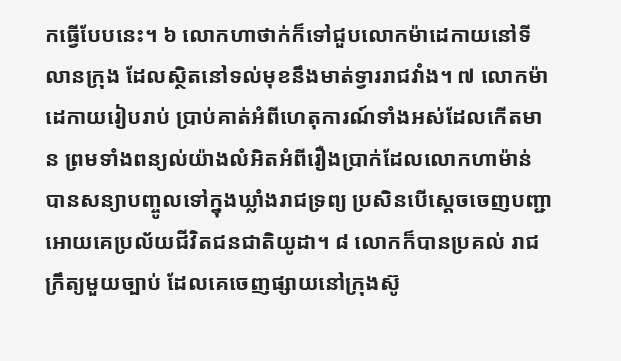កធ្វើបែបនេះ។ ៦ លោកហាថាក់ក៏ទៅជួបលោកម៉ាដេកាយនៅទីលានក្រុង ដែលស្ថិតនៅទល់មុខនឹងមាត់ទ្វាររាជវាំង។ ៧ លោកម៉ាដេកាយរៀបរាប់ ប្រាប់គាត់អំពីហេតុការណ៍ទាំងអស់ដែលកើតមាន ព្រមទាំងពន្យល់យ៉ាងលំអិតអំពីរឿងប្រាក់ដែលលោកហាម៉ាន់ បានសន្យាបញ្ចូលទៅក្នុងឃ្លាំងរាជទ្រព្យ ប្រសិនបើស្ដេចចេញបញ្ជាអោយគេប្រល័យជីវិតជនជាតិយូដា។ ៨ លោកក៏បានប្រគល់ រាជក្រឹត្យមួយច្បាប់ ដែលគេចេញផ្សាយនៅក្រុងស៊ូ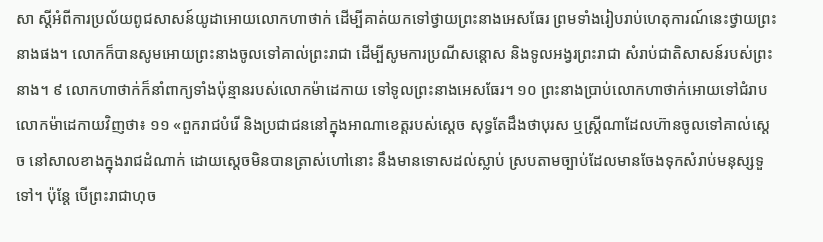សា ស្ដីអំពីការប្រល័យពូជសាសន៍យូដាអោយលោកហាថាក់ ដើម្បីគាត់យកទៅថ្វាយព្រះនាងអេសធែរ ព្រមទាំងរៀបរាប់ហេតុការណ៍នេះថ្វាយព្រះនាងផង។ លោកក៏បានសូមអោយព្រះនាងចូលទៅគាល់ព្រះរាជា ដើម្បីសូមការប្រណីសន្ដោស និងទូលអង្វរព្រះរាជា សំរាប់ជាតិសាសន៍របស់ព្រះនាង។ ៩ លោកហាថាក់ក៏នាំពាក្យទាំងប៉ុន្មានរបស់លោកម៉ាដេកាយ ទៅទូលព្រះនាងអេសធែរ។ ១០ ព្រះនាងប្រាប់លោកហាថាក់អោយទៅជំរាបលោកម៉ាដេកាយវិញថា៖ ១១ «ពួករាជបំរើ និងប្រជាជននៅក្នុងអាណាខេត្តរបស់ស្ដេច សុទ្ធតែដឹងថាបុរស ឬស្ត្រីណាដែលហ៊ានចូលទៅគាល់ស្ដេច នៅសាលខាងក្នុងរាជដំណាក់ ដោយស្ដេចមិនបានត្រាស់ហៅនោះ នឹងមានទោសដល់ស្លាប់ ស្របតាមច្បាប់ដែលមានចែងទុកសំរាប់មនុស្សទួទៅ។ ប៉ុន្តែ បើព្រះរាជាហុច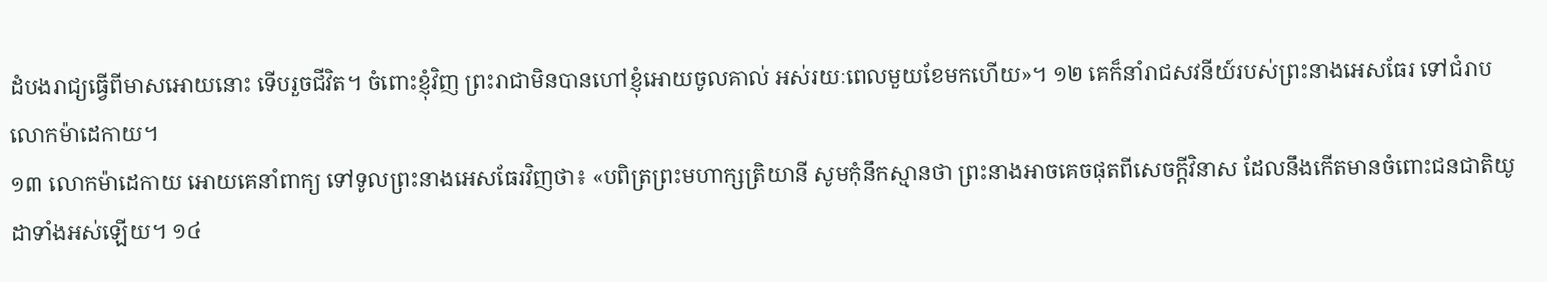ដំបងរាជ្យធ្វើពីមាសអោយនោះ ទើបរួចជីវិត។ ចំពោះខ្ញុំវិញ ព្រះរាជាមិនបានហៅខ្ញុំអោយចូលគាល់ អស់រយៈពេលមួយខែមកហើយ»។ ១២ គេក៏នាំរាជសវនីយ៍របស់ព្រះនាងអេសធែរ ទៅជំរាបលោកម៉ាដេកាយ។
១៣ លោកម៉ាដេកាយ អោយគេនាំពាក្យ ទៅទូលព្រះនាងអេសធែរវិញថា៖ «បពិត្រព្រះមហាក្សត្រិយានី សូមកុំនឹកស្មានថា ព្រះនាងអាចគេចផុតពីសេចក្ដីវិនាស ដែលនឹងកើតមានចំពោះជនជាតិយូដាទាំងអស់ឡើយ។ ១៤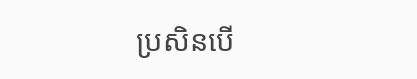ប្រសិនបើ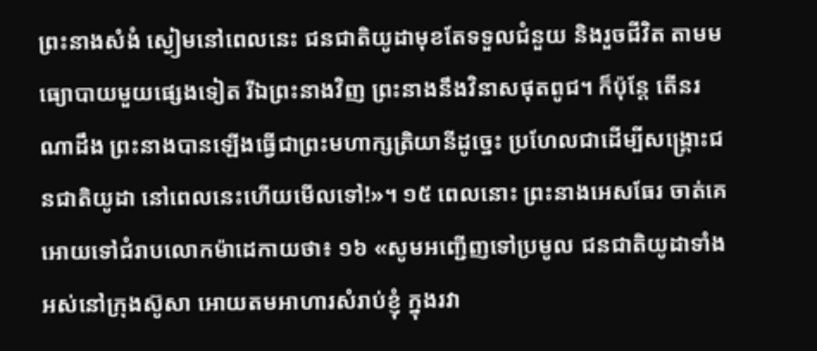ព្រះនាងសំងំ ស្ងៀមនៅពេលនេះ ជនជាតិយូដាមុខតែទទួលជំនួយ និងរួចជីវិត តាមមធ្យោបាយមួយផ្សេងទៀត រីឯព្រះនាងវិញ ព្រះនាងនឹងវិនាសផុតពូជ។ ក៏ប៉ុន្តែ តើនរណាដឹង ព្រះនាងបានឡើងធ្វើជាព្រះមហាក្សត្រិយានីដូច្នេះ ប្រហែលជាដើម្បីសង្គ្រោះជនជាតិយូដា នៅពេលនេះហើយមើលទៅ!»។ ១៥ ពេលនោះ ព្រះនាងអេសធែរ ចាត់គេអោយទៅជំរាបលោកម៉ាដេកាយថា៖ ១៦ «សូមអញ្ជើញទៅប្រមូល ជនជាតិយូដាទាំងអស់នៅក្រុងស៊ូសា អោយតមអាហារសំរាប់ខ្ញុំ ក្នុងរវា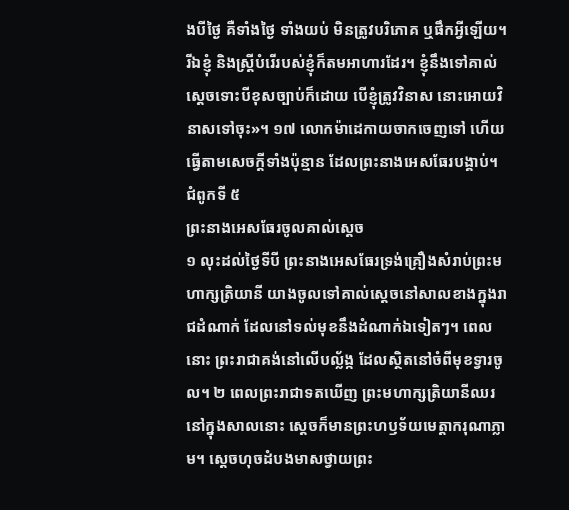ងបីថ្ងៃ គឺទាំងថ្ងៃ ទាំងយប់ មិនត្រូវបរិភោគ ឬផឹកអ្វីឡើយ។ រីឯខ្ញុំ និងស្ត្រីបំរើរបស់ខ្ញុំក៏តមអាហារដែរ។ ខ្ញុំនឹងទៅគាល់ស្ដេចទោះបីខុសច្បាប់ក៏ដោយ បើខ្ញុំត្រូវវិនាស នោះអោយវិនាសទៅចុះ»។ ១៧ លោកម៉ាដេកាយចាកចេញទៅ ហើយធ្វើតាមសេចក្ដីទាំងប៉ុន្មាន ដែលព្រះនាងអេសធែរបង្គាប់។
ជំពូកទី ៥
ព្រះនាងអេសធែរចូលគាល់ស្ដេច
១ លុះដល់ថ្ងៃទីបី ព្រះនាងអេសធែរទ្រង់គ្រឿងសំរាប់ព្រះមហាក្សត្រិយានី យាងចូលទៅគាល់ស្ដេចនៅសាលខាងក្នុងរាជដំណាក់ ដែលនៅទល់មុខនឹងដំណាក់ឯទៀតៗ។ ពេលនោះ ព្រះរាជាគង់នៅលើបល្ល័ង្ក ដែលស្ថិតនៅចំពីមុខទ្វារចូល។ ២ ពេលព្រះរាជាទតឃើញ ព្រះមហាក្សត្រិយានីឈរនៅក្នុងសាលនោះ ស្ដេចក៏មានព្រះហឫទ័យមេត្តាករុណាភ្លាម។ ស្ដេចហុចដំបងមាសថ្វាយព្រះ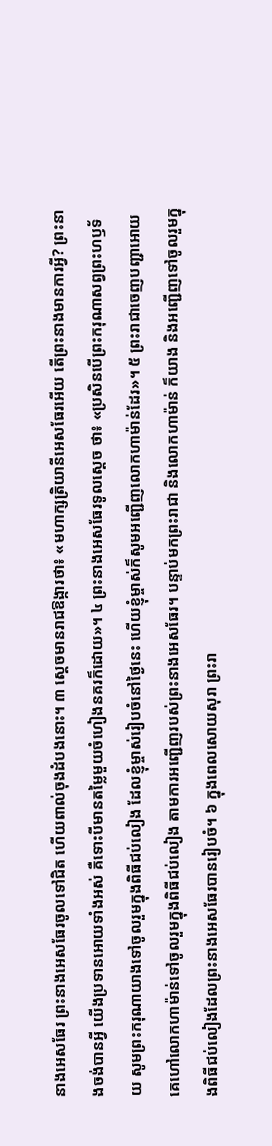នាងអេសធែរ ព្រះនាងអេសធែរចូលទៅជិត ហើយពាល់ចុងដំបងនោះ។ ៣ ស្ដេចមានរាជឱង្ការថា៖ «មហាក្សត្រិយានីអេសធែរអើយ តើព្រះនាងមានការអ្វី? ព្រះនាងចង់បានអ្វី យើងប្រទានអោយទាំងអស់ គឺទោះបីមានតម្លៃមួយចំហៀងនគរក៏ដោយ»។ ៤ ព្រះនាងអេសធែរទូលស្ដេច ថា៖ «ប្រសិនបើព្រះករុណាសព្វព្រះហឫទ័យ សូមព្រះករុណាយាងទៅចូលរួមក្នុងពិធីជប់លៀង ដែលខ្ញុំម្ចាស់រៀបចំនៅថ្ងៃនេះ ហើយខ្ញុំម្ចាស់ក៏សូមអញ្ជើញលោកហាម៉ាន់ដែរ»។ ៥ ព្រះរាជាចេញបញ្ជាអោយ គេហៅលោកហាម៉ាន់ទៅចូលរួមក្នុងពិធីជប់លៀង តាមការអញ្ជើញរបស់ព្រះនាងអេសធែរ។ បន្ទាប់មកព្រះរាជា និងលោកហាម៉ាន់ ក៏យាង និងអញ្ជើញទៅចូលរួមក្នុងពិធីជប់លៀងដែលព្រះនាងអេសធែរបានរៀបចំ។ ៦ ក្នុងពេលសោយសុរា ព្រះរា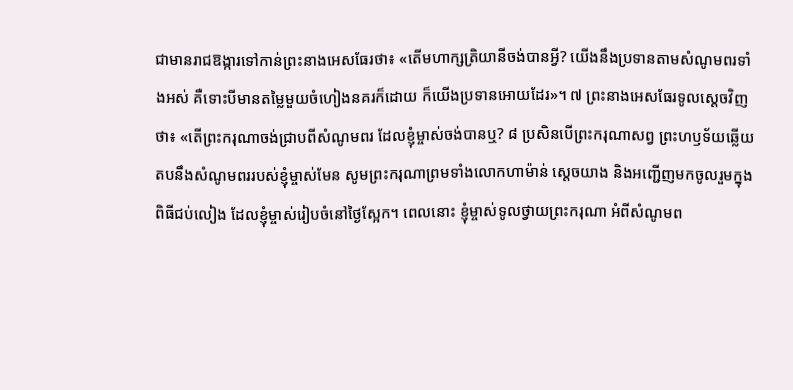ជាមានរាជឱង្ការទៅកាន់ព្រះនាងអេសធែរថា៖ «តើមហាក្សត្រិយានីចង់បានអ្វី? យើងនឹងប្រទានតាមសំណូមពរទាំងអស់ គឺទោះបីមានតម្លៃមួយចំហៀងនគរក៏ដោយ ក៏យើងប្រទានអោយដែរ»។ ៧ ព្រះនាងអេសធែរទូលស្ដេចវិញថា៖ «តើព្រះករុណាចង់ជ្រាបពីសំណូមពរ ដែលខ្ញុំម្ចាស់ចង់បានឬ? ៨ ប្រសិនបើព្រះករុណាសព្វ ព្រះហឫទ័យឆ្លើយតបនឹងសំណូមពររបស់ខ្ញុំម្ចាស់មែន សូមព្រះករុណាព្រមទាំងលោកហាម៉ាន់ ស្ដេចយាង និងអញ្ជើញមកចូលរួមក្នុងពិធីជប់លៀង ដែលខ្ញុំម្ចាស់រៀបចំនៅថ្ងៃស្អែក។ ពេលនោះ ខ្ញុំម្ចាស់ទូលថ្វាយព្រះករុណា អំពីសំណូមព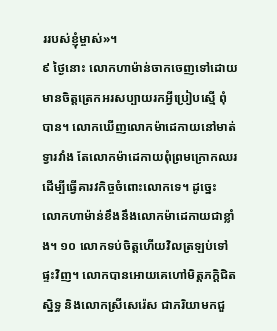ររបស់ខ្ញុំម្ចាស់»។
៩ ថ្ងៃនោះ លោកហាម៉ាន់ចាកចេញទៅដោយមានចិត្តត្រេកអរសប្បាយរកអ្វីប្រៀបស្មើ ពុំបាន។ លោកឃើញលោកម៉ាដេកាយនៅមាត់ទ្វារវាំង តែលោកម៉ាដេកាយពុំព្រមក្រោកឈរ ដើម្បីធ្វើគារវកិច្ចចំពោះលោកទេ។ ដូច្នេះ លោកហាម៉ាន់ខឹងនឹងលោកម៉ាដេកាយជាខ្លាំង។ ១០ លោកទប់ចិត្តហើយវិលត្រឡប់ទៅផ្ទះវិញ។ លោកបានអោយគេហៅមិត្តភក្ដិជិតស្និទ្ធ និងលោកស្រីសេរ៉េស ជាភរិយាមកជួ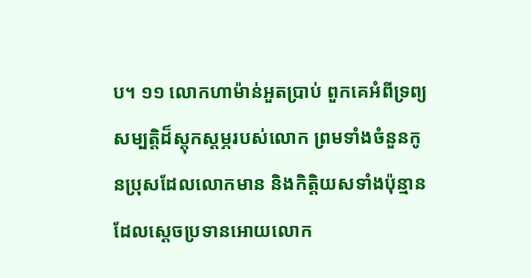ប។ ១១ លោកហាម៉ាន់អួតប្រាប់ ពួកគេអំពីទ្រព្យសម្បត្តិដ៏ស្ដុកស្ដម្ភរបស់លោក ព្រមទាំងចំនួនកូនប្រុសដែលលោកមាន និងកិត្តិយសទាំងប៉ុន្មាន ដែលស្ដេចប្រទានអោយលោក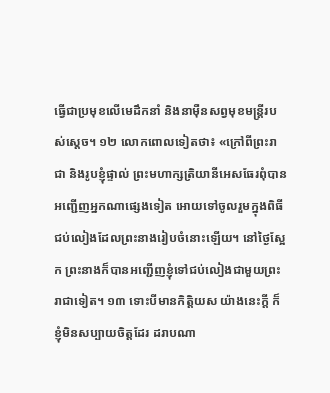ធ្វើជាប្រមុខលើមេដឹកនាំ និងនាម៉ឺនសព្វមុខមន្ត្រីរបស់ស្ដេច។ ១២ លោកពោលទៀតថា៖ «ក្រៅពីព្រះរាជា និងរូបខ្ញុំផ្ទាល់ ព្រះមហាក្សត្រិយានីអេសធែរពុំបានអញ្ជើញអ្នកណាផ្សេងទៀត អោយទៅចូលរួមក្នុងពិធីជប់លៀងដែលព្រះនាងរៀបចំនោះឡើយ។ នៅថ្ងៃស្អែក ព្រះនាងក៏បានអញ្ជើញខ្ញុំទៅជប់លៀងជាមួយព្រះរាជាទៀត។ ១៣ ទោះបីមានកិត្តិយស យ៉ាងនេះក្ដី ក៏ខ្ញុំមិនសប្បាយចិត្តដែរ ដរាបណា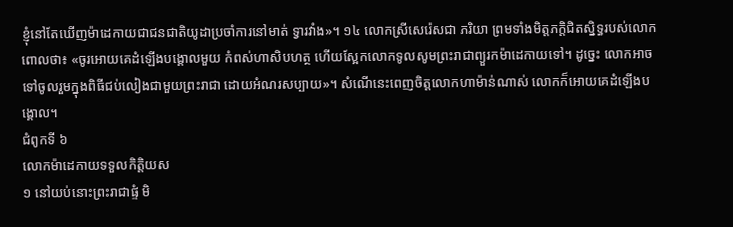ខ្ញុំនៅតែឃើញម៉ាដេកាយជាជនជាតិយូដាប្រចាំការនៅមាត់ ទ្វារវាំង»។ ១៤ លោកស្រីសេរ៉េសជា ភរិយា ព្រមទាំងមិត្តភក្ដិជិតស្និទ្ធរបស់លោកពោលថា៖ «ចូរអោយគេដំឡើងបង្គោលមួយ កំពស់ហាសិបហត្ថ ហើយស្អែកលោកទូលសូមព្រះរាជាព្យួរកម៉ាដេកាយទៅ។ ដូច្នេះ លោកអាចទៅចូលរួមក្នុងពិធីជប់លៀងជាមួយព្រះរាជា ដោយអំណរសប្បាយ»។ សំណើនេះពេញចិត្តលោកហាម៉ាន់ណាស់ លោកក៏អោយគេដំឡើងបង្គោល។
ជំពូកទី ៦
លោកម៉ាដេកាយទទួលកិត្តិយស
១ នៅយប់នោះព្រះរាជាផ្ទំ មិ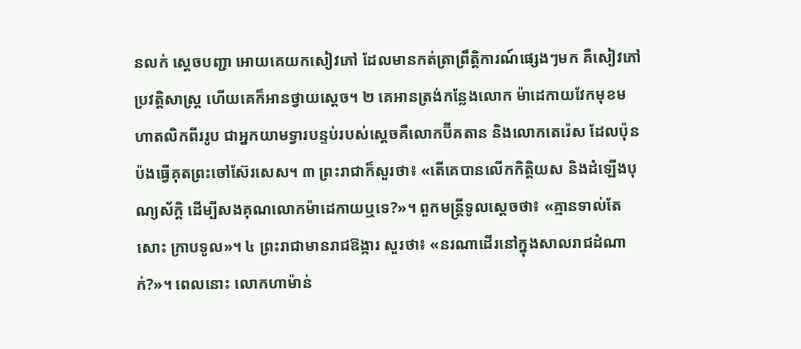នលក់ ស្ដេចបញ្ជា អោយគេយកសៀវភៅ ដែលមានកត់ត្រាព្រឹត្តិការណ៍ផ្សេងៗមក គឺសៀវភៅប្រវត្តិសាស្ត្រ ហើយគេក៏អានថ្វាយស្ដេច។ ២ គេអានត្រង់កន្លែងលោក ម៉ាដេកាយវែកមុខមហាតលិកពីររូប ជាអ្នកយាមទ្វារបន្ទប់របស់ស្ដេចគឺលោកប៊ីគតាន និងលោកតេរ៉េស ដែលប៉ុនប៉ងធ្វើគុតព្រះចៅស៊ែរសេស។ ៣ ព្រះរាជាក៏សួរថា៖ «តើគេបានលើកកិត្តិយស និងដំឡើងបុណ្យស័ក្ដិ ដើម្បីសងគុណលោកម៉ាដេកាយឬទេ?»។ ពួកមន្ត្រីទូលស្ដេចថា៖ «គ្មានទាល់តែសោះ ក្រាបទូល»។ ៤ ព្រះរាជាមានរាជឱង្ការ សួរថា៖ «នរណាដើរនៅក្នុងសាលរាជដំណាក់?»។ ពេលនោះ លោកហាម៉ាន់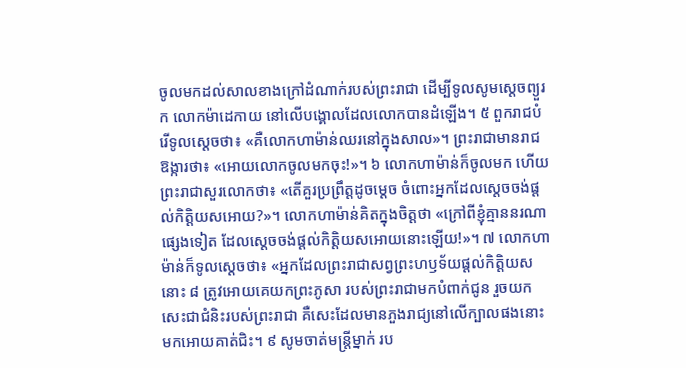ចូលមកដល់សាលខាងក្រៅដំណាក់របស់ព្រះរាជា ដើម្បីទូលសូមស្ដេចព្យួរ ក លោកម៉ាដេកាយ នៅលើបង្គោលដែលលោកបានដំឡើង។ ៥ ពួករាជបំរើទូលស្ដេចថា៖ «គឺលោកហាម៉ាន់ឈរនៅក្នុងសាល»។ ព្រះរាជាមានរាជឱង្ការថា៖ «អោយលោកចូលមកចុះ!»។ ៦ លោកហាម៉ាន់ក៏ចូលមក ហើយព្រះរាជាសួរលោកថា៖ «តើគួរប្រព្រឹត្តដូចម្ដេច ចំពោះអ្នកដែលស្ដេចចង់ផ្ដល់កិត្តិយសអោយ?»។ លោកហាម៉ាន់គិតក្នុងចិត្តថា «ក្រៅពីខ្ញុំគ្មាននរណាផ្សេងទៀត ដែលស្ដេចចង់ផ្ដល់កិត្តិយសអោយនោះឡើយ!»។ ៧ លោកហាម៉ាន់ក៏ទូលស្ដេចថា៖ «អ្នកដែលព្រះរាជាសព្វព្រះហឫទ័យផ្ដល់កិត្តិយសនោះ ៨ ត្រូវអោយគេយកព្រះភូសា របស់ព្រះរាជាមកបំពាក់ជូន រួចយកសេះជាជំនិះរបស់ព្រះរាជា គឺសេះដែលមានភួងរាជ្យនៅលើក្បាលផងនោះ មកអោយគាត់ជិះ។ ៩ សូមចាត់មន្ត្រីម្នាក់ រប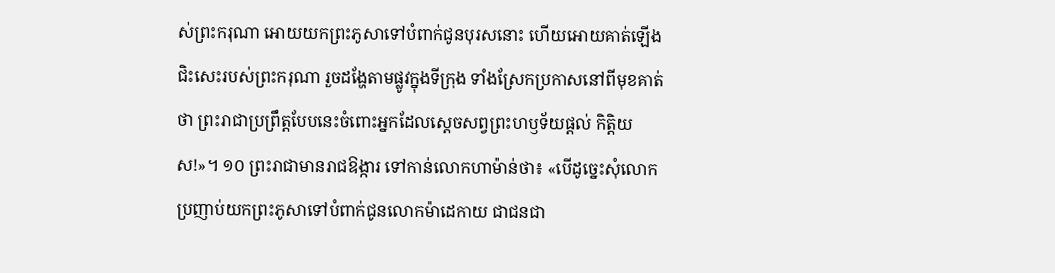ស់ព្រះករុណា អោយយកព្រះភូសាទៅបំពាក់ជូនបុរសនោះ ហើយអោយគាត់ឡើងជិះសេះរបស់ព្រះករុណា រួចដង្ហែតាមផ្លូវក្នុងទីក្រុង ទាំងស្រែកប្រកាសនៅពីមុខគាត់ថា ព្រះរាជាប្រព្រឹត្តបែបនេះចំពោះអ្នកដែលស្ដេចសព្វព្រះហឫទ័យផ្ដល់ កិត្តិយស!»។ ១០ ព្រះរាជាមានរាជឱង្ការ ទៅកាន់លោកហាម៉ាន់ថា៖ «បើដូច្នេះសុំលោកប្រញាប់យកព្រះភូសាទៅបំពាក់ជូនលោកម៉ាដេកាយ ជាជនជា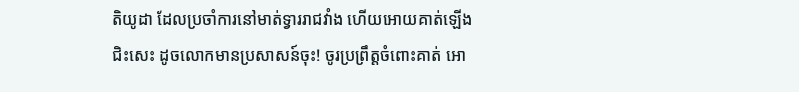តិយូដា ដែលប្រចាំការនៅមាត់ទ្វាររាជវាំង ហើយអោយគាត់ឡើងជិះសេះ ដូចលោកមានប្រសាសន៍ចុះ! ចូរប្រព្រឹត្តចំពោះគាត់ អោ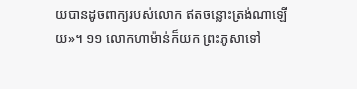យបានដូចពាក្យរបស់លោក ឥតចន្លោះត្រង់ណាឡើយ»។ ១១ លោកហាម៉ាន់ក៏យក ព្រះភូសាទៅ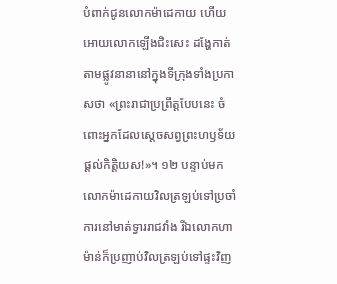បំពាក់ជូនលោកម៉ាដេកាយ ហើយអោយលោកឡើងជិះសេះ ដង្ហែកាត់តាមផ្លូវនានានៅក្នុងទីក្រុងទាំងប្រកាសថា «ព្រះរាជាប្រព្រឹត្តបែបនេះ ចំពោះអ្នកដែលស្ដេចសព្វព្រះហឫទ័យផ្ដល់កិត្តិយស!»។ ១២ បន្ទាប់មក លោកម៉ាដេកាយវិលត្រឡប់ទៅប្រចាំការនៅមាត់ទ្វាររាជវាំង រីឯលោកហាម៉ាន់ក៏ប្រញាប់វិលត្រឡប់ទៅផ្ទះវិញ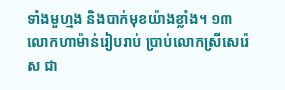ទាំងមួហ្មង និងបាក់មុខយ៉ាងខ្លាំង។ ១៣ លោកហាម៉ាន់រៀបរាប់ ប្រាប់លោកស្រីសេរ៉េស ជា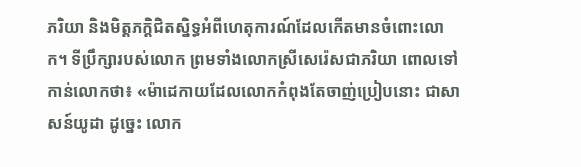ភរិយា និងមិត្តភក្ដិជិតស្និទ្ធអំពីហេតុការណ៍ដែលកើតមានចំពោះលោក។ ទីប្រឹក្សារបស់លោក ព្រមទាំងលោកស្រីសេរ៉េសជាភរិយា ពោលទៅកាន់លោកថា៖ «ម៉ាដេកាយដែលលោកកំពុងតែចាញ់ប្រៀបនោះ ជាសាសន៍យូដា ដូច្នេះ លោក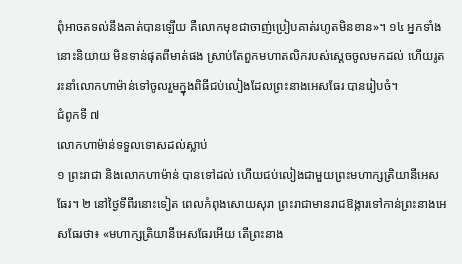ពុំអាចតទល់នឹងគាត់បានឡើយ គឺលោកមុខជាចាញ់ប្រៀបគាត់រហូតមិនខាន»។ ១៤ អ្នកទាំងនោះនិយាយ មិនទាន់ផុតពីមាត់ផង ស្រាប់តែពួកមហាតលិករបស់ស្ដេចចូលមកដល់ ហើយរូតរះនាំលោកហាម៉ាន់ទៅចូលរួមក្នុងពិធីជប់លៀងដែលព្រះនាងអេសធែរ បានរៀបចំ។
ជំពូកទី ៧
លោកហាម៉ាន់ទទួលទោសដល់ស្លាប់
១ ព្រះរាជា និងលោកហាម៉ាន់ បានទៅដល់ ហើយជប់លៀងជាមួយព្រះមហាក្សត្រិយានីអេសធែរ។ ២ នៅថ្ងៃទីពីរនោះទៀត ពេលកំពុងសោយសុរា ព្រះរាជាមានរាជឱង្ការទៅកាន់ព្រះនាងអេសធែរថា៖ «មហាក្សត្រិយានីអេសធែរអើយ តើព្រះនាង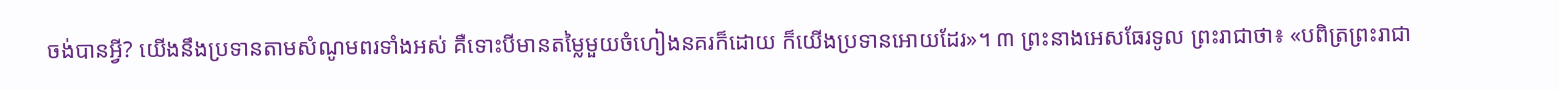ចង់បានអ្វី? យើងនឹងប្រទានតាមសំណូមពរទាំងអស់ គឺទោះបីមានតម្លៃមួយចំហៀងនគរក៏ដោយ ក៏យើងប្រទានអោយដែរ»។ ៣ ព្រះនាងអេសធែរទូល ព្រះរាជាថា៖ «បពិត្រព្រះរាជា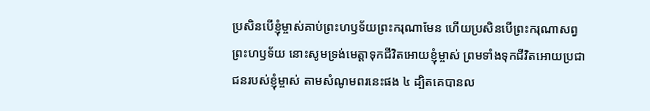ប្រសិនបើខ្ញុំម្ចាស់គាប់ព្រះហឫទ័យព្រះករុណាមែន ហើយប្រសិនបើព្រះករុណាសព្វព្រះហឫទ័យ នោះសូមទ្រង់មេត្តាទុកជីវិតអោយខ្ញុំម្ចាស់ ព្រមទាំងទុកជីវិតអោយប្រជាជនរបស់ខ្ញុំម្ចាស់ តាមសំណូមពរនេះផង ៤ ដ្បិតគេបានល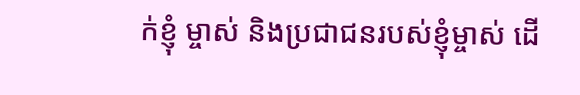ក់ខ្ញុំ ម្ចាស់ និងប្រជាជនរបស់ខ្ញុំម្ចាស់ ដើ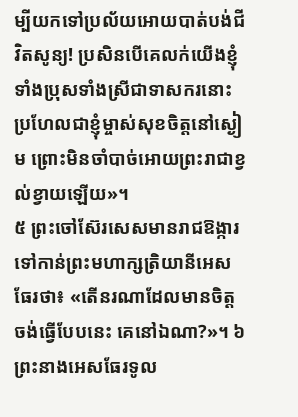ម្បីយកទៅប្រល័យអោយបាត់បង់ជីវិតសូន្យ! ប្រសិនបើគេលក់យើងខ្ញុំ ទាំងប្រុសទាំងស្រីជាទាសករនោះ ប្រហែលជាខ្ញុំម្ចាស់សុខចិត្តនៅស្ងៀម ព្រោះមិនចាំបាច់អោយព្រះរាជាខ្វល់ខ្វាយឡើយ»។
៥ ព្រះចៅស៊ែរសេសមានរាជឱង្ការទៅកាន់ព្រះមហាក្សត្រិយានីអេសធែរថា៖ «តើនរណាដែលមានចិត្តចង់ធ្វើបែបនេះ គេនៅឯណា?»។ ៦ ព្រះនាងអេសធែរទូល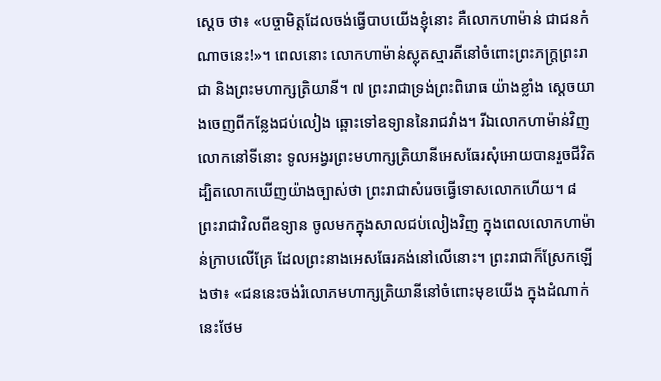ស្ដេច ថា៖ «បច្ចាមិត្តដែលចង់ធ្វើបាបយើងខ្ញុំនោះ គឺលោកហាម៉ាន់ ជាជនកំណាចនេះ!»។ ពេលនោះ លោកហាម៉ាន់ស្លុតស្មារតីនៅចំពោះព្រះភក្ត្រព្រះរាជា និងព្រះមហាក្សត្រិយានី។ ៧ ព្រះរាជាទ្រង់ព្រះពិរោធ យ៉ាងខ្លាំង ស្ដេចយាងចេញពីកន្លែងជប់លៀង ឆ្ពោះទៅឧទ្យាននៃរាជវាំង។ រីឯលោកហាម៉ាន់វិញលោកនៅទីនោះ ទូលអង្វរព្រះមហាក្សត្រិយានីអេសធែរសុំអោយបានរួចជីវិត ដ្បិតលោកឃើញយ៉ាងច្បាស់ថា ព្រះរាជាសំរេចធ្វើទោសលោកហើយ។ ៨ ព្រះរាជាវិលពីឧទ្យាន ចូលមកក្នុងសាលជប់លៀងវិញ ក្នុងពេលលោកហាម៉ាន់ក្រាបលើគ្រែ ដែលព្រះនាងអេសធែរគង់នៅលើនោះ។ ព្រះរាជាក៏ស្រែកឡើងថា៖ «ជននេះចង់រំលោភមហាក្សត្រិយានីនៅចំពោះមុខយើង ក្នុងដំណាក់នេះថែម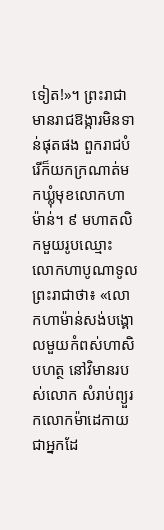ទៀត!»។ ព្រះរាជាមានរាជឱង្ការមិនទាន់ផុតផង ពួករាជបំរើក៏យកក្រណាត់មកឃ្លុំមុខលោកហាម៉ាន់។ ៩ មហាតលិកមួយរូបឈ្មោះ លោកហាបូណាទូលព្រះរាជាថា៖ «លោកហាម៉ាន់សង់បង្គោលមួយកំពស់ហាសិបហត្ថ នៅវិមានរបស់លោក សំរាប់ព្យួរ កលោកម៉ាដេកាយជាអ្នកដែ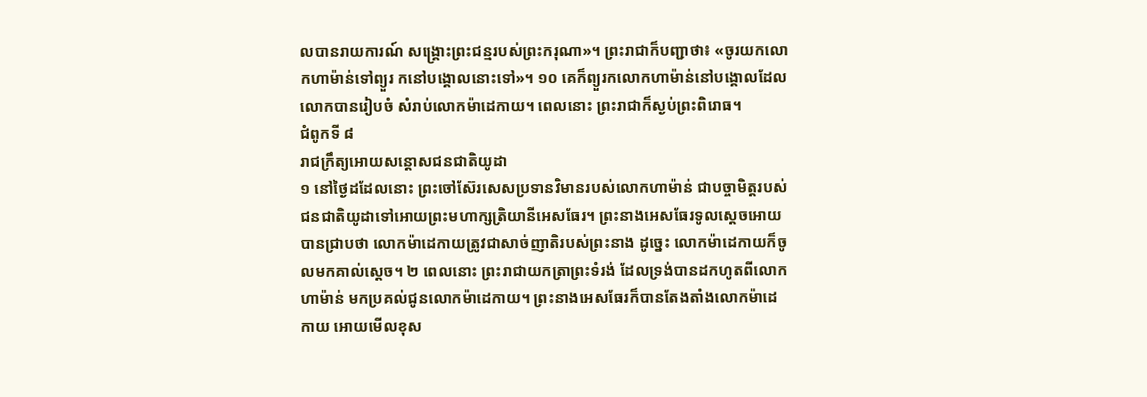លបានរាយការណ៍ សង្គ្រោះព្រះជន្មរបស់ព្រះករុណា»។ ព្រះរាជាក៏បញ្ជាថា៖ «ចូរយកលោកហាម៉ាន់ទៅព្យួរ កនៅបង្គោលនោះទៅ»។ ១០ គេក៏ព្យួរកលោកហាម៉ាន់នៅបង្គោលដែលលោកបានរៀបចំ សំរាប់លោកម៉ាដេកាយ។ ពេលនោះ ព្រះរាជាក៏ស្ងប់ព្រះពិរោធ។
ជំពូកទី ៨
រាជក្រឹត្យអោយសន្ដោសជនជាតិយូដា
១ នៅថ្ងៃដដែលនោះ ព្រះចៅស៊ែរសេសប្រទានវិមានរបស់លោកហាម៉ាន់ ជាបច្ចាមិត្តរបស់ជនជាតិយូដាទៅអោយព្រះមហាក្សត្រិយានីអេសធែរ។ ព្រះនាងអេសធែរទូលស្ដេចអោយបានជ្រាបថា លោកម៉ាដេកាយត្រូវជាសាច់ញាតិរបស់ព្រះនាង ដូច្នេះ លោកម៉ាដេកាយក៏ចូលមកគាល់ស្ដេច។ ២ ពេលនោះ ព្រះរាជាយកត្រាព្រះទំរង់ ដែលទ្រង់បានដកហូតពីលោកហាម៉ាន់ មកប្រគល់ជូនលោកម៉ាដេកាយ។ ព្រះនាងអេសធែរក៏បានតែងតាំងលោកម៉ាដេកាយ អោយមើលខុស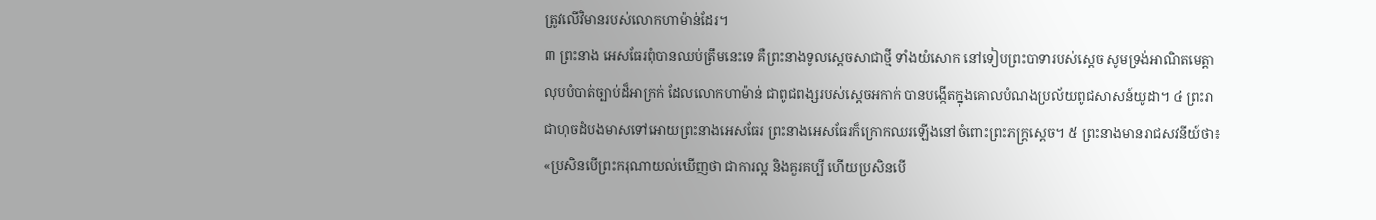ត្រូវលើវិមានរបស់លោកហាម៉ាន់ដែរ។
៣ ព្រះនាង អេសធែរពុំបានឈប់ត្រឹមនេះទេ គឺព្រះនាងទូលស្ដេចសាជាថ្មី ទាំងយំសោក នៅទៀបព្រះបាទារបស់ស្ដេច សូមទ្រង់អាណិតមេត្តាលុបបំបាត់ច្បាប់ដ៏អាក្រក់ ដែលលោកហាម៉ាន់ ជាពូជពង្សរបស់ស្ដេចអកាក់ បានបង្កើតក្នុងគោលបំណងប្រល័យពូជសាសន៍យូដា។ ៤ ព្រះរាជាហុចដំបងមាសទៅអោយព្រះនាងអេសធែរ ព្រះនាងអេសធែរក៏ក្រោកឈរឡើងនៅចំពោះព្រះភក្ត្រស្ដេច។ ៥ ព្រះនាងមានរាជសវនីយ៍ថា៖ «ប្រសិនបើព្រះករុណាយល់ឃើញថា ជាការល្អ និងគួរគប្បី ហើយប្រសិនបើ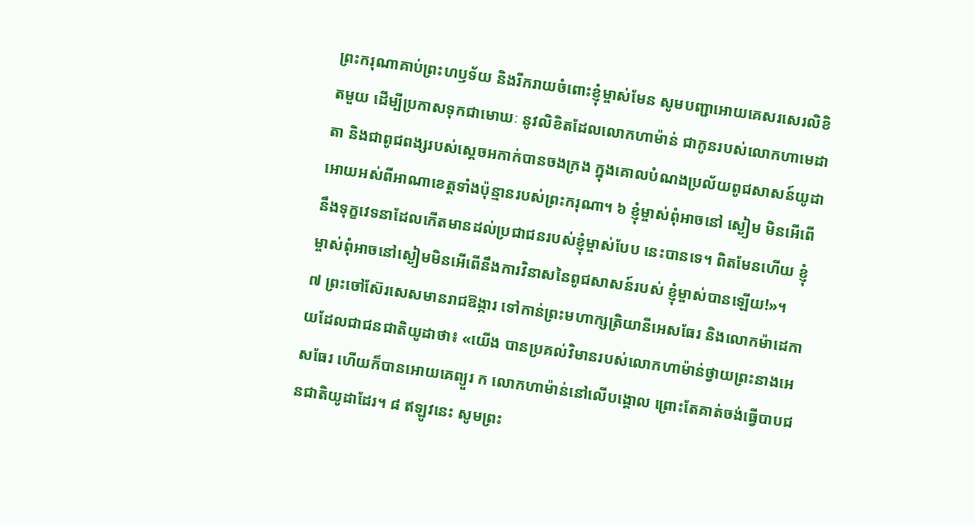ព្រះករុណាគាប់ព្រះហឫទ័យ និងរីករាយចំពោះខ្ញុំម្ចាស់មែន សូមបញ្ជាអោយគេសរសេរលិខិតមួយ ដើម្បីប្រកាសទុកជាមោឃៈ នូវលិខិតដែលលោកហាម៉ាន់ ជាកូនរបស់លោកហាមេដាតា និងជាពូជពង្សរបស់ស្ដេចអកាក់បានចងក្រង ក្នុងគោលបំណងប្រល័យពូជសាសន៍យូដា អោយអស់ពីអាណាខេត្តទាំងប៉ុន្មានរបស់ព្រះករុណា។ ៦ ខ្ញុំម្ចាស់ពុំអាចនៅ ស្ងៀម មិនអើពើនឹងទុក្ខវេទនាដែលកើតមានដល់ប្រជាជនរបស់ខ្ញុំម្ចាស់បែប នេះបានទេ។ ពិតមែនហើយ ខ្ញុំម្ចាស់ពុំអាចនៅស្ងៀមមិនអើពើនឹងការវិនាសនៃពូជសាសន៍របស់ ខ្ញុំម្ចាស់បានឡើយ!»។
៧ ព្រះចៅស៊ែរសេសមានរាជឱង្ការ ទៅកាន់ព្រះមហាក្សត្រិយានីអេសធែរ និងលោកម៉ាដេកាយដែលជាជនជាតិយូដាថា៖ «យើង បានប្រគល់វិមានរបស់លោកហាម៉ាន់ថ្វាយព្រះនាងអេសធែរ ហើយក៏បានអោយគេព្យួរ ក លោកហាម៉ាន់នៅលើបង្គោល ព្រោះតែគាត់ចង់ធ្វើបាបជនជាតិយូដាដែរ។ ៨ ឥឡូវនេះ សូមព្រះ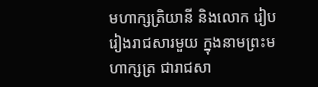មហាក្សត្រិយានី និងលោក រៀបរៀងរាជសារមួយ ក្នុងនាមព្រះមហាក្សត្រ ជារាជសា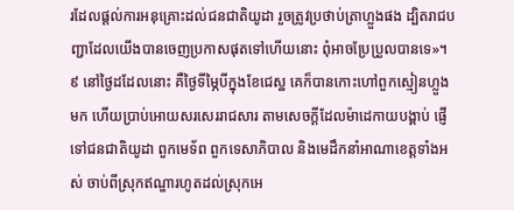រដែលផ្ដល់ការអនុគ្រោះដល់ជនជាតិយូដា រួចត្រូវប្រថាប់ត្រាហ្លួងផង ដ្បិតរាជបញ្ជាដែលយើងបានចេញប្រកាសផុតទៅហើយនោះ ពុំអាចប្រែប្រួលបានទេ»។ ៩ នៅថ្ងៃដដែលនោះ គឺថ្ងៃទីម្ភៃបីក្នុងខែជេស្ឋ គេក៏បានកោះហៅពួកស្មៀនហ្លួងមក ហើយប្រាប់អោយសរសេររាជសារ តាមសេចក្ដីដែលម៉ាដេកាយបង្គាប់ ផ្ញើទៅជនជាតិយូដា ពួកមេទ័ព ពួកទេសាភិបាល និងមេដឹកនាំអាណាខេត្តទាំងអស់ ចាប់ពីស្រុកឥណ្ឌារហូតដល់ស្រុកអេ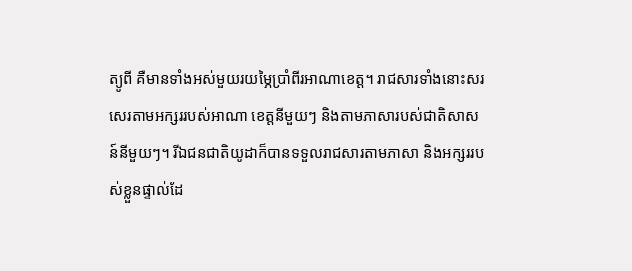ត្យូពី គឺមានទាំងអស់មួយរយម្ភៃប្រាំពីរអាណាខេត្ត។ រាជសារទាំងនោះសរសេរតាមអក្សររបស់អាណា ខេត្តនីមួយៗ និងតាមភាសារបស់ជាតិសាសន៍នីមួយៗ។ រីឯជនជាតិយូដាក៏បានទទួលរាជសារតាមភាសា និងអក្សររបស់ខ្លួនផ្ទាល់ដែ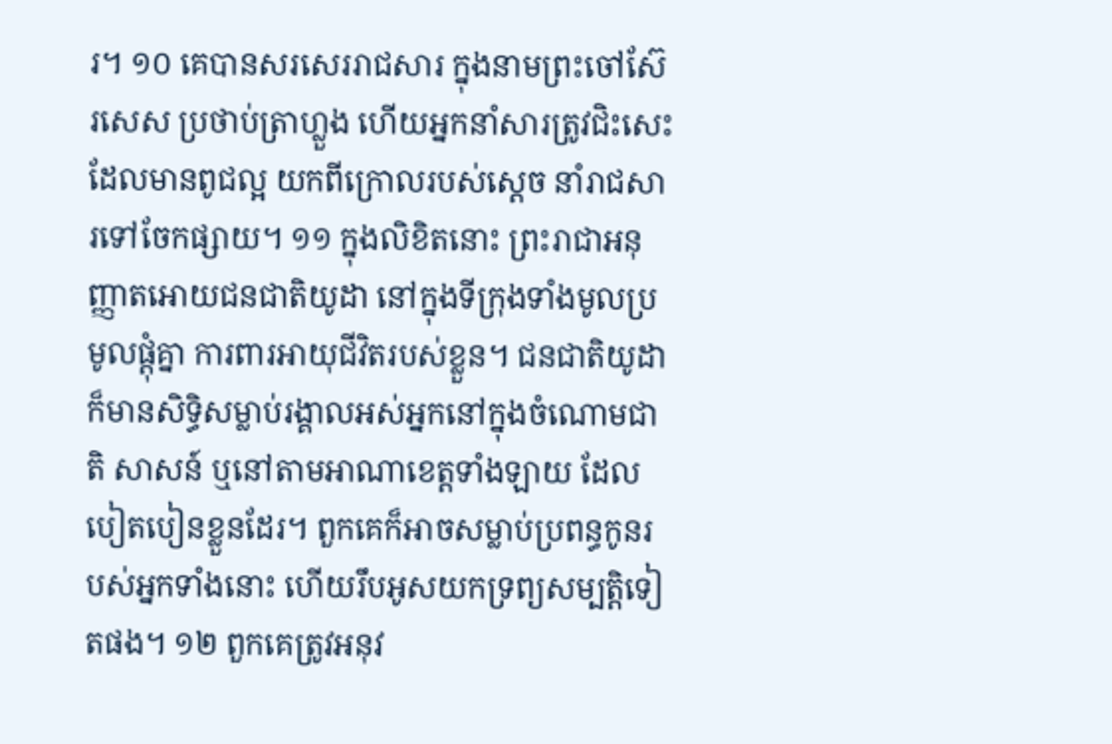រ។ ១០ គេបានសរសេររាជសារ ក្នុងនាមព្រះចៅស៊ែរសេស ប្រថាប់ត្រាហ្លួង ហើយអ្នកនាំសារត្រូវជិះសេះដែលមានពូជល្អ យកពីក្រោលរបស់ស្ដេច នាំរាជសារទៅចែកផ្សាយ។ ១១ ក្នុងលិខិតនោះ ព្រះរាជាអនុញ្ញាតអោយជនជាតិយូដា នៅក្នុងទីក្រុងទាំងមូលប្រមូលផ្ដុំគ្នា ការពារអាយុជីវិតរបស់ខ្លួន។ ជនជាតិយូដាក៏មានសិទ្ធិសម្លាប់រង្គាលអស់អ្នកនៅក្នុងចំណោមជាតិ សាសន៍ ឬនៅតាមអាណាខេត្តទាំងឡាយ ដែលបៀតបៀនខ្លួនដែរ។ ពួកគេក៏អាចសម្លាប់ប្រពន្ធកូនរបស់អ្នកទាំងនោះ ហើយរឹបអូសយកទ្រព្យសម្បត្តិទៀតផង។ ១២ ពួកគេត្រូវអនុវ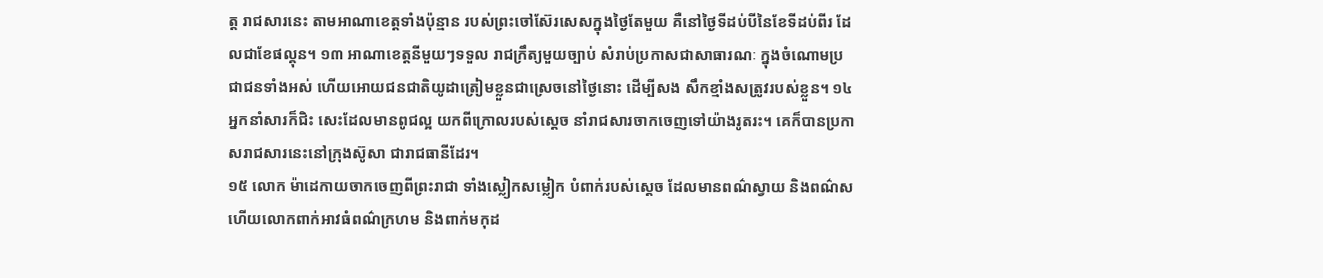ត្ត រាជសារនេះ តាមអាណាខេត្តទាំងប៉ុន្មាន របស់ព្រះចៅស៊ែរសេសក្នុងថ្ងៃតែមួយ គឺនៅថ្ងៃទីដប់បីនៃខែទីដប់ពីរ ដែលជាខែផល្គុន។ ១៣ អាណាខេត្តនីមួយៗទទួល រាជក្រឹត្យមួយច្បាប់ សំរាប់ប្រកាសជាសាធារណៈ ក្នុងចំណោមប្រជាជនទាំងអស់ ហើយអោយជនជាតិយូដាត្រៀមខ្លួនជាស្រេចនៅថ្ងៃនោះ ដើម្បីសង សឹកខ្មាំងសត្រូវរបស់ខ្លួន។ ១៤ អ្នកនាំសារក៏ជិះ សេះដែលមានពូជល្អ យកពីក្រោលរបស់ស្ដេច នាំរាជសារចាកចេញទៅយ៉ាងរូតរះ។ គេក៏បានប្រកាសរាជសារនេះនៅក្រុងស៊ូសា ជារាជធានីដែរ។
១៥ លោក ម៉ាដេកាយចាកចេញពីព្រះរាជា ទាំងស្លៀកសម្លៀក បំពាក់របស់ស្ដេច ដែលមានពណ៌ស្វាយ និងពណ៌ស ហើយលោកពាក់អាវធំពណ៌ក្រហម និងពាក់មកុដ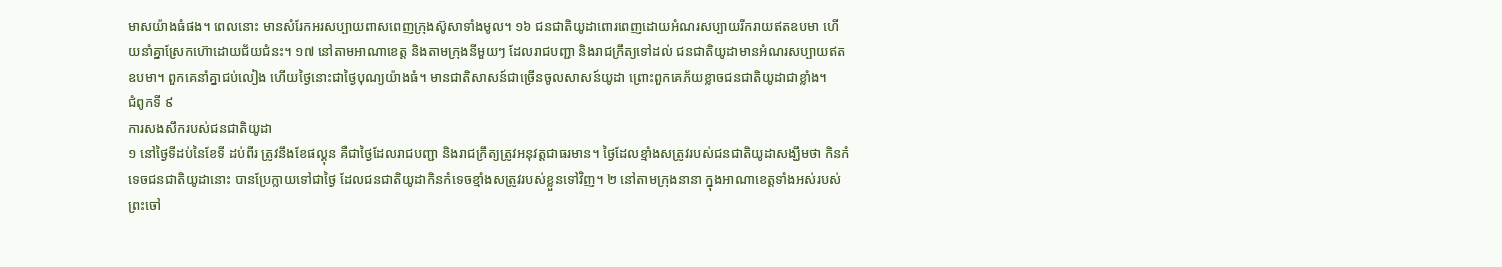មាសយ៉ាងធំផង។ ពេលនោះ មានសំរែកអរសប្បាយពាសពេញក្រុងស៊ូសាទាំងមូល។ ១៦ ជនជាតិយូដាពោរពេញដោយអំណរសប្បាយរីករាយឥតឧបមា ហើយនាំគ្នាស្រែកហ៊ោដោយជ័យជំនះ។ ១៧ នៅតាមអាណាខេត្ត និងតាមក្រុងនីមួយៗ ដែលរាជបញ្ជា និងរាជក្រឹត្យទៅដល់ ជនជាតិយូដាមានអំណរសប្បាយឥតឧបមា។ ពួកគេនាំគ្នាជប់លៀង ហើយថ្ងៃនោះជាថ្ងៃបុណ្យយ៉ាងធំ។ មានជាតិសាសន៍ជាច្រើនចូលសាសន៍យូដា ព្រោះពួកគេភ័យខ្លាចជនជាតិយូដាជាខ្លាំង។
ជំពូកទី ៩
ការសងសឹករបស់ជនជាតិយូដា
១ នៅថ្ងៃទីដប់នៃខែទី ដប់ពីរ ត្រូវនឹងខែផល្គុន គឺជាថ្ងៃដែលរាជបញ្ជា និងរាជក្រឹត្យត្រូវអនុវត្តជាធរមាន។ ថ្ងៃដែលខ្មាំងសត្រូវរបស់ជនជាតិយូដាសង្ឃឹមថា កិនកំទេចជនជាតិយូដានោះ បានប្រែក្លាយទៅជាថ្ងៃ ដែលជនជាតិយូដាកិនកំទេចខ្មាំងសត្រូវរបស់ខ្លួនទៅវិញ។ ២ នៅតាមក្រុងនានា ក្នុងអាណាខេត្តទាំងអស់របស់ព្រះចៅ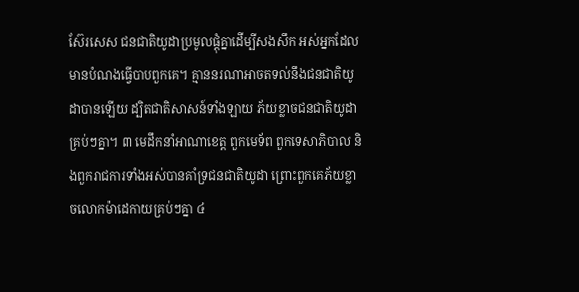ស៊ែរសេស ជនជាតិយូដាប្រមូលផ្ដុំគ្នាដើម្បីសងសឹក អស់អ្នកដែលមានបំណងធ្វើបាបពួកគេ។ គ្មាននរណាអាចតទល់នឹងជនជាតិយូដាបានឡើយ ដ្បិតជាតិសាសន៍ទាំងឡាយ ភ័យខ្លាចជនជាតិយូដាគ្រប់ៗគ្នា។ ៣ មេដឹកនាំអាណាខេត្ត ពួកមេទ័ព ពួកទេសាភិបាល និងពួករាជការទាំងអស់បានគាំទ្រជនជាតិយូដា ព្រោះពួកគេភ័យខ្លាចលោកម៉ាដេកាយគ្រប់ៗគ្នា ៤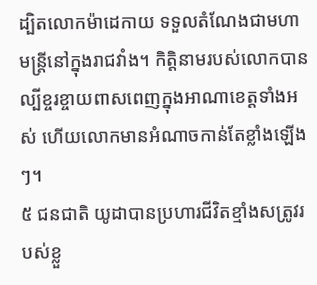ដ្បិតលោកម៉ាដេកាយ ទទួលតំណែងជាមហាមន្ត្រីនៅក្នុងរាជវាំង។ កិត្តិនាមរបស់លោកបានល្បីខ្ចរខ្ចាយពាសពេញក្នុងអាណាខេត្តទាំងអស់ ហើយលោកមានអំណាចកាន់តែខ្លាំងឡើងៗ។
៥ ជនជាតិ យូដាបានប្រហារជីវិតខ្មាំងសត្រូវរបស់ខ្លួ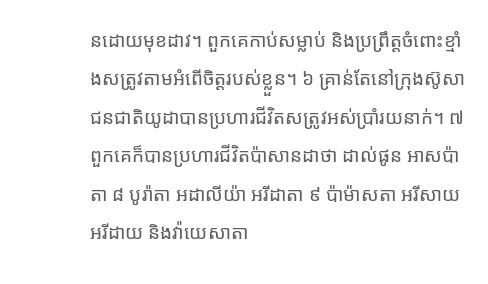នដោយមុខដាវ។ ពួកគេកាប់សម្លាប់ និងប្រព្រឹត្តចំពោះខ្មាំងសត្រូវតាមអំពើចិត្តរបស់ខ្លួន។ ៦ គ្រាន់តែនៅក្រុងស៊ូសា ជនជាតិយូដាបានប្រហារជីវិតសត្រូវអស់ប្រាំរយនាក់។ ៧ ពួកគេក៏បានប្រហារជីវិតប៉ាសានដាថា ដាល់ផូន អាសប៉ាតា ៨ បូរ៉ាតា អដាលីយ៉ា អរីដាតា ៩ ប៉ាម៉ាសតា អរីសាយ អរីដាយ និងវ៉ាយេសាតា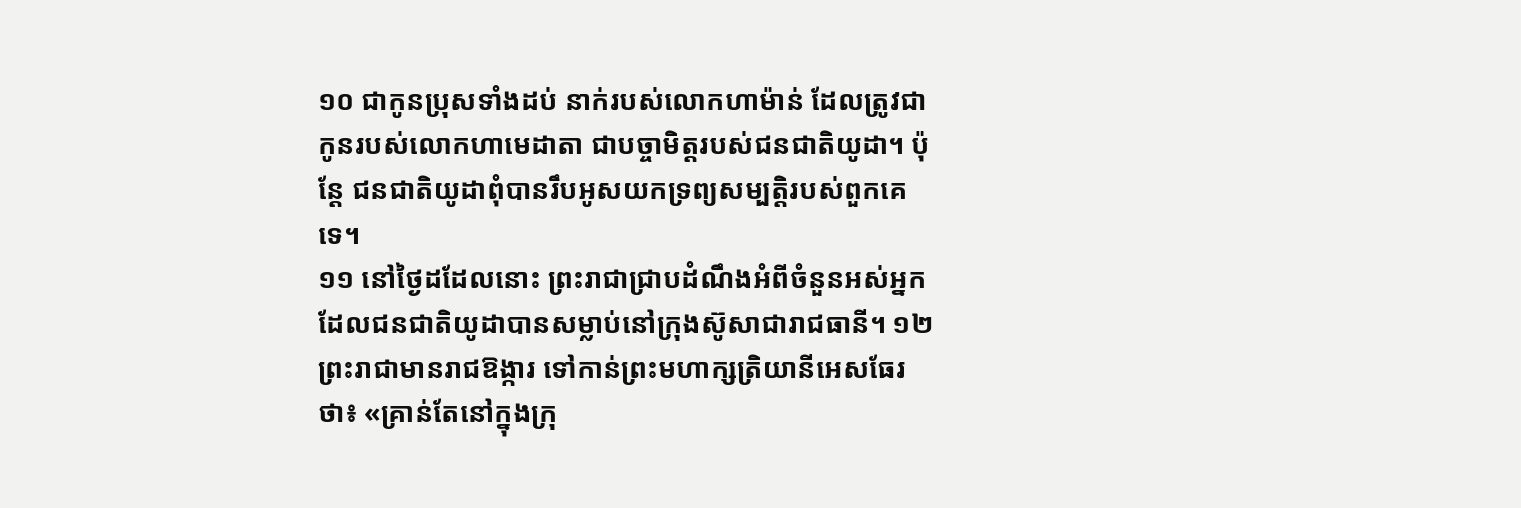១០ ជាកូនប្រុសទាំងដប់ នាក់របស់លោកហាម៉ាន់ ដែលត្រូវជាកូនរបស់លោកហាមេដាតា ជាបច្ចាមិត្តរបស់ជនជាតិយូដា។ ប៉ុន្តែ ជនជាតិយូដាពុំបានរឹបអូសយកទ្រព្យសម្បត្តិរបស់ពួកគេទេ។
១១ នៅថ្ងៃដដែលនោះ ព្រះរាជាជ្រាបដំណឹងអំពីចំនួនអស់អ្នក ដែលជនជាតិយូដាបានសម្លាប់នៅក្រុងស៊ូសាជារាជធានី។ ១២ ព្រះរាជាមានរាជឱង្ការ ទៅកាន់ព្រះមហាក្សត្រិយានីអេសធែរថា៖ «គ្រាន់តែនៅក្នុងក្រុ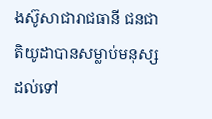ងស៊ូសាជារាជធានី ជនជាតិយូដាបានសម្លាប់មនុស្សដល់ទៅ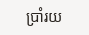ប្រាំរយ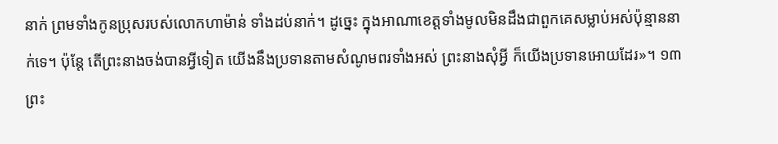នាក់ ព្រមទាំងកូនប្រុសរបស់លោកហាម៉ាន់ ទាំងដប់នាក់។ ដូច្នេះ ក្នុងអាណាខេត្តទាំងមូលមិនដឹងជាពួកគេសម្លាប់អស់ប៉ុន្មាននាក់ទេ។ ប៉ុន្តែ តើព្រះនាងចង់បានអ្វីទៀត យើងនឹងប្រទានតាមសំណូមពរទាំងអស់ ព្រះនាងសុំអ្វី ក៏យើងប្រទានអោយដែរ»។ ១៣ ព្រះ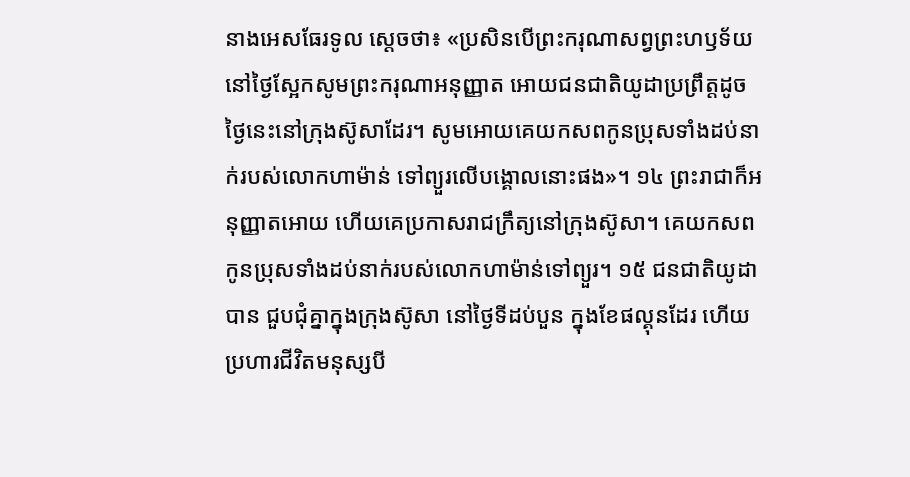នាងអេសធែរទូល ស្ដេចថា៖ «ប្រសិនបើព្រះករុណាសព្វព្រះហឫទ័យ នៅថ្ងៃស្អែកសូមព្រះករុណាអនុញ្ញាត អោយជនជាតិយូដាប្រព្រឹត្តដូចថ្ងៃនេះនៅក្រុងស៊ូសាដែរ។ សូមអោយគេយកសពកូនប្រុសទាំងដប់នាក់របស់លោកហាម៉ាន់ ទៅព្យួរលើបង្គោលនោះផង»។ ១៤ ព្រះរាជាក៏អនុញ្ញាតអោយ ហើយគេប្រកាសរាជក្រឹត្យនៅក្រុងស៊ូសា។ គេយកសពកូនប្រុសទាំងដប់នាក់របស់លោកហាម៉ាន់ទៅព្យួរ។ ១៥ ជនជាតិយូដាបាន ជួបជុំគ្នាក្នុងក្រុងស៊ូសា នៅថ្ងៃទីដប់បួន ក្នុងខែផល្គុនដែរ ហើយប្រហារជីវិតមនុស្សបី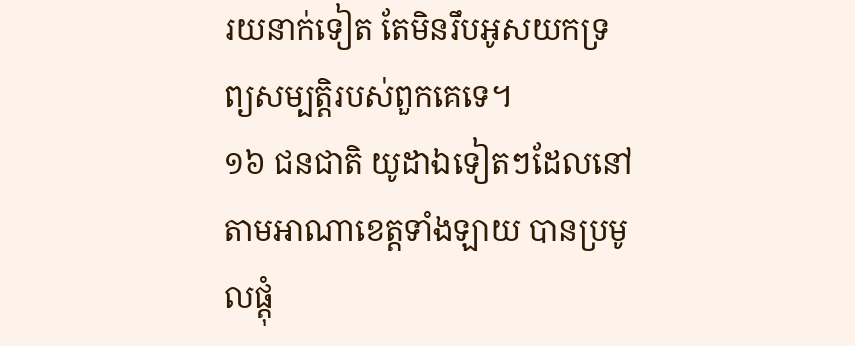រយនាក់ទៀត តែមិនរឹបអូសយកទ្រព្យសម្បត្តិរបស់ពួកគេទេ។
១៦ ជនជាតិ យូដាឯទៀតៗដែលនៅតាមអាណាខេត្តទាំងឡាយ បានប្រមូលផ្ដុំ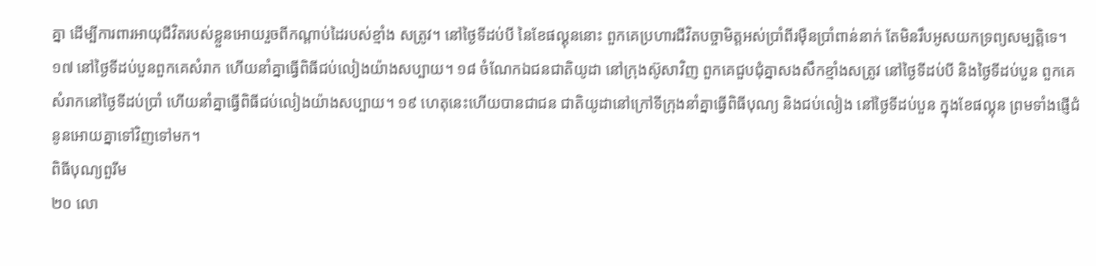គ្នា ដើម្បីការពារអាយុជីវិតរបស់ខ្លួនអោយរួចពីកណ្ដាប់ដៃរបស់ខ្មាំង សត្រូវ។ នៅថ្ងៃទីដប់បី នៃខែផល្គុននោះ ពួកគេប្រហារជីវិតបច្ចាមិត្តអស់ប្រាំពីរម៉ឺនប្រាំពាន់នាក់ តែមិនរឹបអូសយកទ្រព្យសម្បត្តិទេ។ ១៧ នៅថ្ងៃទីដប់បួនពួកគេសំរាក ហើយនាំគ្នាធ្វើពិធីជប់លៀងយ៉ាងសប្បាយ។ ១៨ ចំណែកឯជនជាតិយូដា នៅក្រុងស៊ូសាវិញ ពួកគេជួបជុំគ្នាសងសឹកខ្មាំងសត្រូវ នៅថ្ងៃទីដប់បី និងថ្ងៃទីដប់បួន ពួកគេសំរាកនៅថ្ងៃទីដប់ប្រាំ ហើយនាំគ្នាធ្វើពិធីជប់លៀងយ៉ាងសប្បាយ។ ១៩ ហេតុនេះហើយបានជាជន ជាតិយូដានៅក្រៅទីក្រុងនាំគ្នាធ្វើពិធីបុណ្យ និងជប់លៀង នៅថ្ងៃទីដប់បួន ក្នុងខែផល្គុន ព្រមទាំងផ្ញើជំនូនអោយគ្នាទៅវិញទៅមក។
ពិធីបុណ្យពួរីម
២០ លោ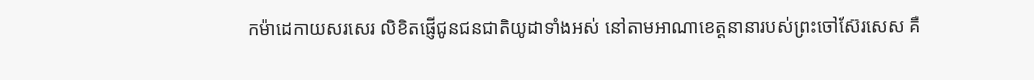កម៉ាដេកាយសរសេរ លិខិតផ្ញើជូនជនជាតិយូដាទាំងអស់ នៅតាមអាណាខេត្តនានារបស់ព្រះចៅស៊ែរសេស គឺ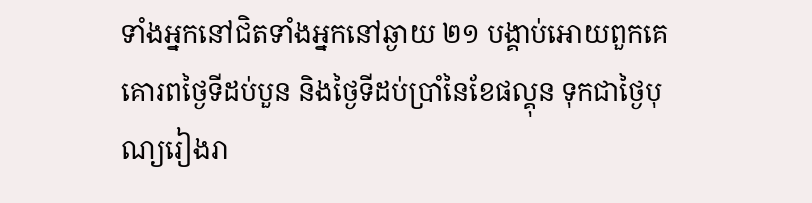ទាំងអ្នកនៅជិតទាំងអ្នកនៅឆ្ងាយ ២១ បង្គាប់អោយពួកគេគោរពថ្ងៃទីដប់បួន និងថ្ងៃទីដប់ប្រាំនៃខែផល្គុន ទុកជាថ្ងៃបុណ្យរៀងរា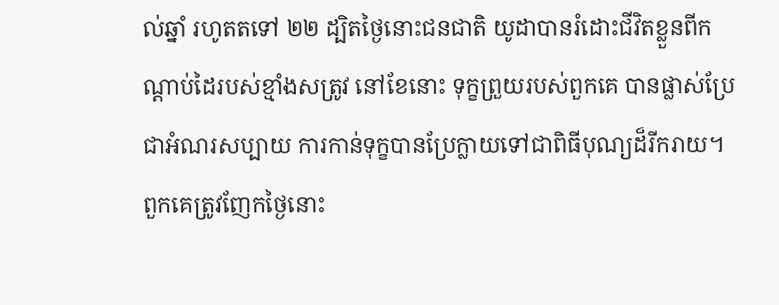ល់ឆ្នាំ រហូតតទៅ ២២ ដ្បិតថ្ងៃនោះជនជាតិ យូដាបានរំដោះជីវិតខ្លួនពីកណ្ដាប់ដៃរបស់ខ្មាំងសត្រូវ នៅខែនោះ ទុក្ខព្រួយរបស់ពួកគេ បានផ្លាស់ប្រែជាអំណរសប្បាយ ការកាន់ទុក្ខបានប្រែក្លាយទៅជាពិធីបុណ្យដ៏រីករាយ។ ពួកគេត្រូវញែកថ្ងៃនោះ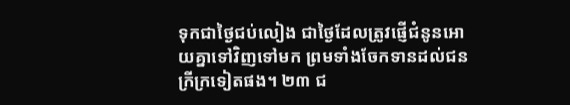ទុកជាថ្ងៃជប់លៀង ជាថ្ងៃដែលត្រូវផ្ញើជំនូនអោយគ្នាទៅវិញទៅមក ព្រមទាំងចែកទានដល់ជនក្រីក្រទៀតផង។ ២៣ ជ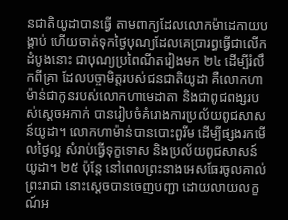នជាតិយូដាបានធ្វើ តាមពាក្យដែលលោកម៉ាដេកាយបង្គាប់ ហើយចាត់ទុកថ្ងៃបុណ្យដែលគេប្រារព្ធធ្វើជាលើកដំបូងនោះ ជាបុណ្យប្រពៃណីតរៀងមក ២៤ ដើម្បីរំលឹកពីគ្រា ដែលបច្ចាមិត្តរបស់ជនជាតិយូដា គឺលោកហាម៉ាន់ជាកូនរបស់លោកហាមេដាតា និងជាពូជពង្សរបស់ស្ដេចអកាក់ បានរៀបចំគំរោងការប្រល័យពូជសាសន៍យូដា។ លោកហាម៉ាន់បានបោះពួរីម ដើម្បីផ្សងរកមើលថ្ងៃល្អ សំរាប់ធ្វើទុក្ខទោស និងប្រល័យពូជសាសន៍យូដា។ ២៥ ប៉ុន្តែ នៅពេលព្រះនាងអេសធែរចូលគាល់ព្រះរាជា នោះស្ដេចបានចេញបញ្ជា ដោយលាយលក្ខណ៍អ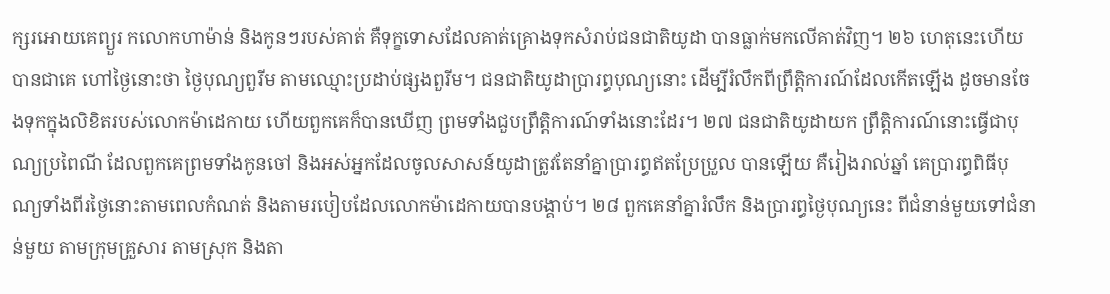ក្សរអោយគេព្យួរ កលោកហាម៉ាន់ និងកូនៗរបស់គាត់ គឺទុក្ខទោសដែលគាត់គ្រោងទុកសំរាប់ជនជាតិយូដា បានធ្លាក់មកលើគាត់វិញ។ ២៦ ហេតុនេះហើយបានជាគេ ហៅថ្ងៃនោះថា ថ្ងៃបុណ្យពួរីម តាមឈ្មោះប្រដាប់ផ្សងពួរីម។ ជនជាតិយូដាប្រារព្ធបុណ្យនោះ ដើម្បីរំលឹកពីព្រឹត្តិការណ៍ដែលកើតឡើង ដូចមានចែងទុកក្នុងលិខិតរបស់លោកម៉ាដេកាយ ហើយពួកគេក៏បានឃើញ ព្រមទាំងជួបព្រឹត្តិការណ៍ទាំងនោះដែរ។ ២៧ ជនជាតិយូដាយក ព្រឹត្តិការណ៍នោះធ្វើជាបុណ្យប្រពៃណី ដែលពួកគេព្រមទាំងកូនចៅ និងអស់អ្នកដែលចូលសាសន៍យូដាត្រូវតែនាំគ្នាប្រារព្ធឥតប្រែប្រួល បានឡើយ គឺរៀងរាល់ឆ្នាំ គេប្រារព្ធពិធីបុណ្យទាំងពីរថ្ងៃនោះតាមពេលកំណត់ និងតាមរបៀបដែលលោកម៉ាដេកាយបានបង្គាប់។ ២៨ ពួកគេនាំគ្នារំលឹក និងប្រារព្ធថ្ងៃបុណ្យនេះ ពីជំនាន់មួយទៅជំនាន់មួយ តាមក្រុមគ្រួសារ តាមស្រុក និងតា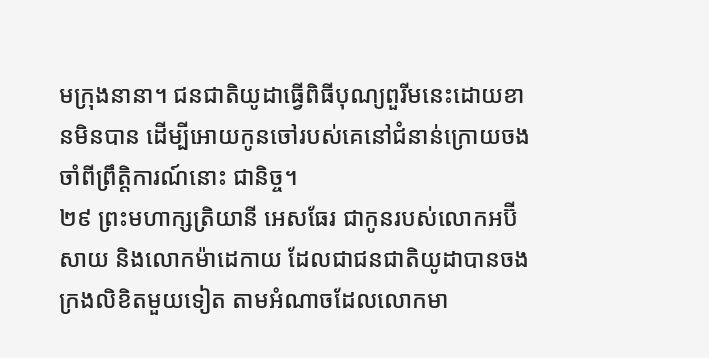មក្រុងនានា។ ជនជាតិយូដាធ្វើពិធីបុណ្យពួរីមនេះដោយខានមិនបាន ដើម្បីអោយកូនចៅរបស់គេនៅជំនាន់ក្រោយចងចាំពីព្រឹត្តិការណ៍នោះ ជានិច្ច។
២៩ ព្រះមហាក្សត្រិយានី អេសធែរ ជាកូនរបស់លោកអប៊ីសាយ និងលោកម៉ាដេកាយ ដែលជាជនជាតិយូដាបានចងក្រងលិខិតមួយទៀត តាមអំណាចដែលលោកមា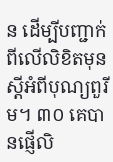ន ដើម្បីបញ្ជាក់ពីលើលិខិតមុន ស្ដីអំពីបុណ្យពួរីម។ ៣០ គេបានផ្ញើលិ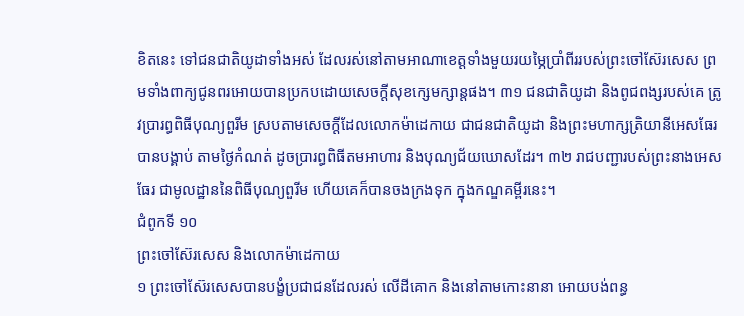ខិតនេះ ទៅជនជាតិយូដាទាំងអស់ ដែលរស់នៅតាមអាណាខេត្តទាំងមួយរយម្ភៃប្រាំពីររបស់ព្រះចៅស៊ែរសេស ព្រមទាំងពាក្យជូនពរអោយបានប្រកបដោយសេចក្ដីសុខក្សេមក្សាន្តផង។ ៣១ ជនជាតិយូដា និងពូជពង្សរបស់គេ ត្រូវប្រារព្ធពិធីបុណ្យពួរីម ស្របតាមសេចក្ដីដែលលោកម៉ាដេកាយ ជាជនជាតិយូដា និងព្រះមហាក្សត្រិយានីអេសធែរបានបង្គាប់ តាមថ្ងៃកំណត់ ដូចប្រារព្ធពិធីតមអាហារ និងបុណ្យជ័យឃោសដែរ។ ៣២ រាជបញ្ជារបស់ព្រះនាងអេសធែរ ជាមូលដ្ឋាននៃពិធីបុណ្យពួរីម ហើយគេក៏បានចងក្រងទុក ក្នុងកណ្ឌគម្ពីរនេះ។
ជំពូកទី ១០
ព្រះចៅស៊ែរសេស និងលោកម៉ាដេកាយ
១ ព្រះចៅស៊ែរសេសបានបង្ខំប្រជាជនដែលរស់ លើដីគោក និងនៅតាមកោះនានា អោយបង់ពន្ធ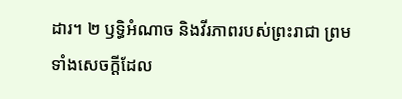ដារ។ ២ ឫទ្ធិអំណាច និងវីរភាពរបស់ព្រះរាជា ព្រមទាំងសេចក្ដីដែល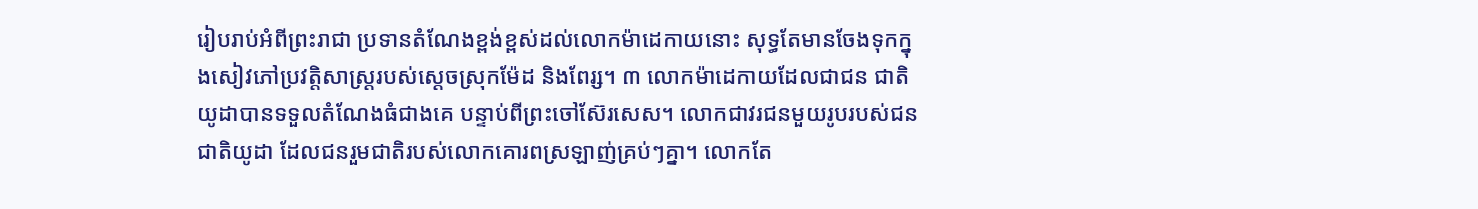រៀបរាប់អំពីព្រះរាជា ប្រទានតំណែងខ្ពង់ខ្ពស់ដល់លោកម៉ាដេកាយនោះ សុទ្ធតែមានចែងទុកក្នុងសៀវភៅប្រវត្តិសាស្ត្ររបស់ស្ដេចស្រុកម៉ែដ និងពែរ្ស។ ៣ លោកម៉ាដេកាយដែលជាជន ជាតិយូដាបានទទួលតំណែងធំជាងគេ បន្ទាប់ពីព្រះចៅស៊ែរសេស។ លោកជាវរជនមួយរូបរបស់ជនជាតិយូដា ដែលជនរួមជាតិរបស់លោកគោរពស្រឡាញ់គ្រប់ៗគ្នា។ លោកតែ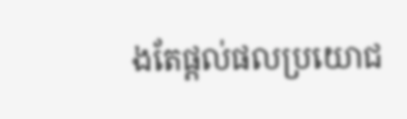ងតែផ្ដល់ផលប្រយោជ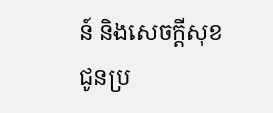ន៍ និងសេចក្ដីសុខជូនប្រ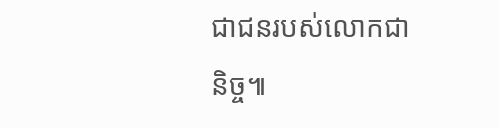ជាជនរបស់លោកជានិច្ច៕